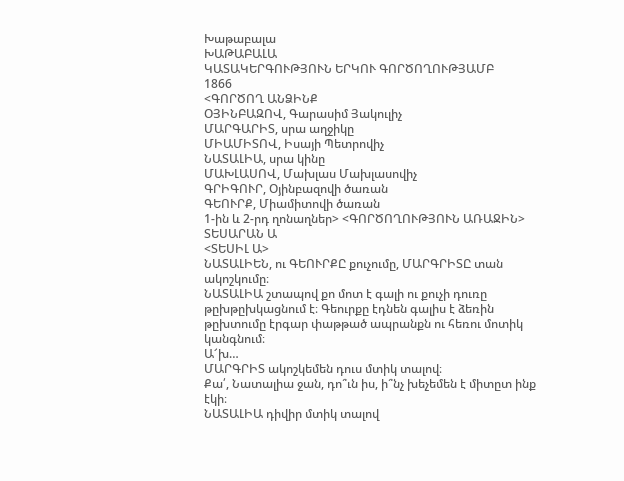Խաթաբալա
ԽԱԹԱԲԱԼԱ
ԿԱՏԱԿԵՐԳՈՒԹՅՈՒՆ ԵՐԿՈՒ ԳՈՐԾՈՂՈՒԹՅԱՄԲ
1866
<ԳՈՐԾՈՂ ԱՆՁԻՆՔ
ՕՅԻՆԲԱԶՈՎ, Գարասիմ Յակուլիչ
ՄԱՐԳԱՐԻՏ, սրա աղջիկը
ՄԻԱՄԻՏՈՎ, Իսայի Պետրովիչ
ՆԱՏԱԼԻԱ, սրա կինը
ՄԱԽԼԱՍՈՎ, Մախլաս Մախլասովիչ
ԳՐԻԳՈՒՐ, Օյինբազովի ծառան
ԳԵՈՒՐՔ, Միամիտովի ծառան
1-ին և 2-րդ ղոնաղներ> <ԳՈՐԾՈՂՈՒԹՅՈՒՆ ԱՌԱՋԻՆ>
ՏԵՍԱՐԱՆ Ա
<ՏԵՍԻԼ Ա>
ՆԱՏԱԼԻԵՆ, ու ԳԵՈՒՐՔԸ քուչումը, ՄԱՐԳՐԻՏԸ տան ակոշկումը։
ՆԱՏԱԼԻԱ շտապով քո մոտ է գալի ու քուչի դուռը թըխթըխկացնում է։ Գեուրքը էդնեն գալիս է ձեռին թըխտումը էրգար փաթթած ապրանքն ու հեռու մոտիկ կանգնում։
Ա՜խ…
ՄԱՐԳՐԻՏ ակոշկեմեն դուս մտիկ տալով։
Քա՛, Նատալիա ջան, դո՞ւն իս, ի՞նչ խեչեմեն է միտըտ ինք էկի։
ՆԱՏԱԼԻԱ դիվիր մտիկ տալով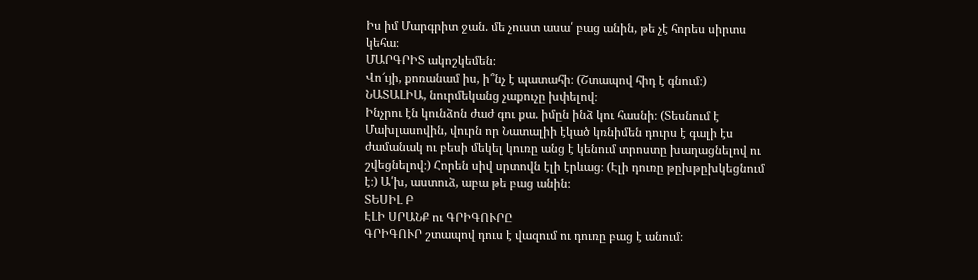Իս իմ Մարգրիտ ջան. մե չուստ ասա՛ բաց անին, թե չէ հորես սիրտս կեհա։
ՄԱՐԳՐԻՏ ակոշկեմեն։
Վո՜ւյի, քոռանամ իս, ի՞նչ է պատահի։ (Շտապով հիդ է գնում։)
ՆԱՏԱԼԻԱ, նուրմեկանց չաքուչը խփելով։
Ինչրու էն կունձոն ժաժ գու քա. իմըն ինձ կու հասնի։ (Տեսնում է Մախլասովին, վուրն որ Նատալիի էկած կռնիմեն դուրս է գալի էս ժամանակ ու բեսի մեկել կուռը անց է կենում տրոստը խաղացնելով ու շվեցնելով։) Հորեն սիվ սրտովն էլի էրևաց։ (Էլի դուռը թըխթըխկեցնում է։) Ա՛խ, աստուձ, աբա թե բաց անին։
ՏԵՍԻԼ Բ
ԷԼԻ ՍՐԱՆՔ ու ԳՐԻԳՈՒՐԸ
ԳՐԻԳՈՒՐ շտապով դուս է վազում ու դուռը բաց է անում։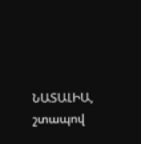ՆԱՏԱԼԻԱ, շտապով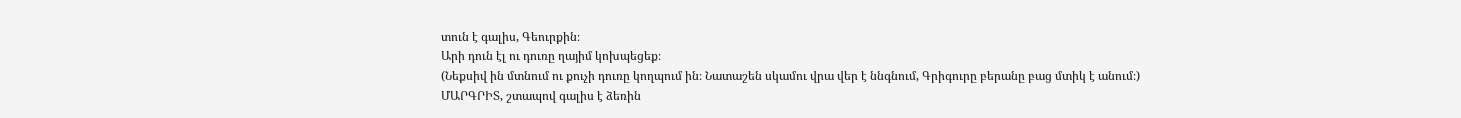տուն է գալիս, Գեուրքին։
Արի դուն էլ ու դուռը ղայիմ կոխպեցեք։
(Նեքսիվ ին մտնում ու քուչի դուռը կողպում ին։ Նատաշեն սկամու վրա վեր է ննգնում, Գրիգուրը բերանը բաց մտիկ է անում։)
ՄԱՐԳՐԻՏ, շտապով գալիս է ձեռին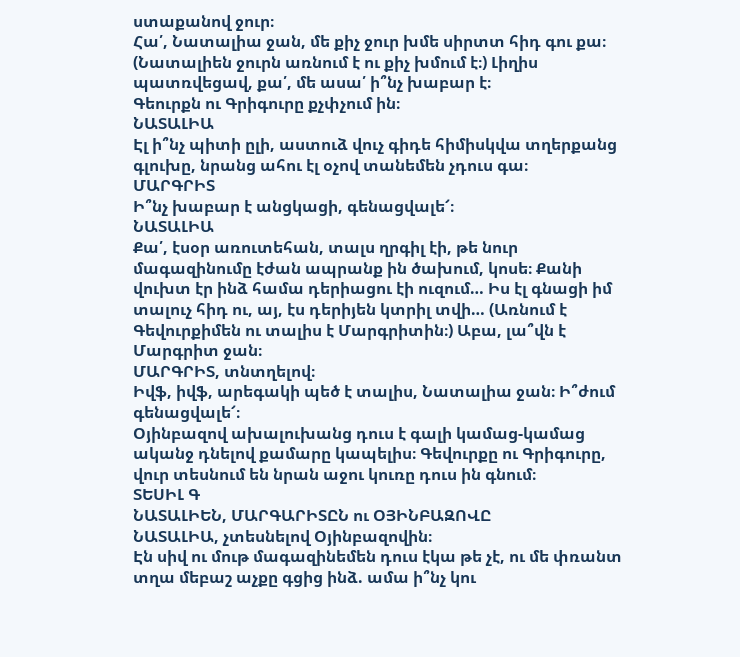ստաքանով ջուր։
Հա՛, Նատալիա ջան, մե քիչ ջուր խմե սիրտտ հիդ գու քա։ (Նատալիեն ջուրն առնում է ու քիչ խմում է։) Լիղիս պատռվեցավ, քա՛, մե ասա՛ ի՞նչ խաբար է։
Գեուրքն ու Գրիգուրը քչփչում ին։
ՆԱՏԱԼԻԱ
Էլ ի՞նչ պիտի ըլի, աստուձ վուչ գիդե հիմիսկվա տղերքանց գլուխը, նրանց ահու էլ օչով տանեմեն չդուս գա։
ՄԱՐԳՐԻՏ
Ի՞նչ խաբար է անցկացի, գենացվալե՜։
ՆԱՏԱԼԻԱ
Քա՛, էսօր առուտեհան, տալս ղրգիլ էի, թե նուր մագազինումը էժան ապրանք ին ծախում, կոսե։ Քանի վուխտ էր ինձ համա դերիացու էի ուզում… Իս էլ գնացի իմ տալուչ հիդ ու, այ, էս դերիյեն կտրիլ տվի… (Առնում է Գեվուրքիմեն ու տալիս է Մարգրիտին։) Աբա, լա՞վն է Մարգրիտ ջան։
ՄԱՐԳՐԻՏ, տնտղելով։
Իվֆ, իվֆ, արեգակի պեծ է տալիս, Նատալիա ջան։ Ի՞ժում գենացվալե՜։
Օյինբազով ախալուխանց դուս է գալի կամաց-կամաց ականջ դնելով քամարը կապելիս։ Գեվուրքը ու Գրիգուրը, վուր տեսնում են նրան աջու կուռը դուս ին գնում։
ՏԵՍԻԼ Գ
ՆԱՏԱԼԻԵՆ, ՄԱՐԳԱՐԻՏԸՆ ու ՕՅԻՆԲԱԶՈՎԸ
ՆԱՏԱԼԻԱ, չտեսնելով Օյինբազովին։
Էն սիվ ու մութ մագազինեմեն դուս էկա թե չէ, ու մե փռանտ տղա մեբաշ աչքը գցից ինձ. ամա ի՞նչ կու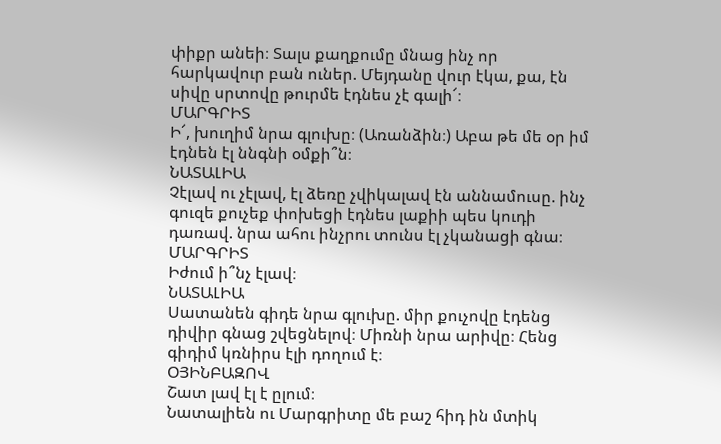փիքր անեի։ Տալս քաղքումը մնաց ինչ որ հարկավուր բան ուներ. Մեյդանը վուր էկա, քա, էն սիվը սրտովը թուրմե էդնես չէ գալի՜։
ՄԱՐԳՐԻՏ
Ի՜, խուղիմ նրա գլուխը։ (Առանձին։) Աբա թե մե օր իմ էդնեն էլ ննգնի օմքի՞ն։
ՆԱՏԱԼԻԱ
Չէլավ ու չէլավ, էլ ձեռը չվիկալավ էն աննամուսը. ինչ գուզե քուչեք փոխեցի էդնես լաքիի պես կուդի դառավ. նրա ահու ինչրու տունս էլ չկանացի գնա։
ՄԱՐԳՐԻՏ
Իժում ի՞նչ էլավ։
ՆԱՏԱԼԻԱ
Սատանեն գիդե նրա գլուխը. միր քուչովը էդենց դիվիր գնաց շվեցնելով։ Միռնի նրա արիվը։ Հենց գիդիմ կռնիրս էլի դողում է։
ՕՅԻՆԲԱԶՈՎ
Շատ լավ էլ է ըլում։
Նատալիեն ու Մարգրիտը մե բաշ հիդ ին մտիկ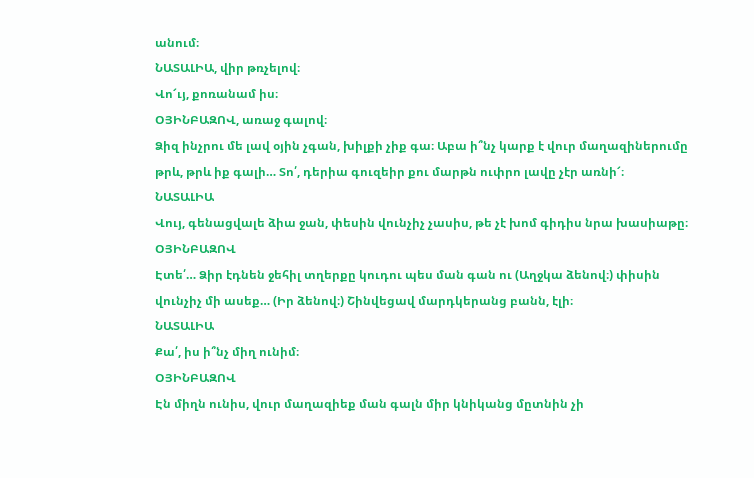անում։
ՆԱՏԱԼԻԱ, վիր թռչելով։
Վո՜ւյ, քոռանամ իս։
ՕՅԻՆԲԱԶՈՎ, առաջ գալով։
Ձիզ ինչրու մե լավ օյին չգան, խիլքի չիք գա։ Աբա ի՞նչ կարք է վուր մաղազիներումը թրև, թրև իք գալի… Տո՛, դերիա գուզեիր քու մարթն ուփրո լավը չէր առնի՜։
ՆԱՏԱԼԻԱ
Վույ, գենացվալե ձիա ջան, փեսին վունչիչ չասիս, թե չէ խոմ գիդիս նրա խասիաթը։
ՕՅԻՆԲԱԶՈՎ
Էտե՛… Ձիր էդնեն ջեհիլ տղերքը կուդու պես ման գան ու (Աղջկա ձենով։) փիսին վունչիչ մի ասեք… (Իր ձենով։) Շինվեցավ մարդկերանց բանն, էլի։
ՆԱՏԱԼԻԱ
Քա՛, իս ի՞նչ միղ ունիմ։
ՕՅԻՆԲԱԶՈՎ
Էն միղն ունիս, վուր մաղազիեք ման գալն միր կնիկանց մըտնին չի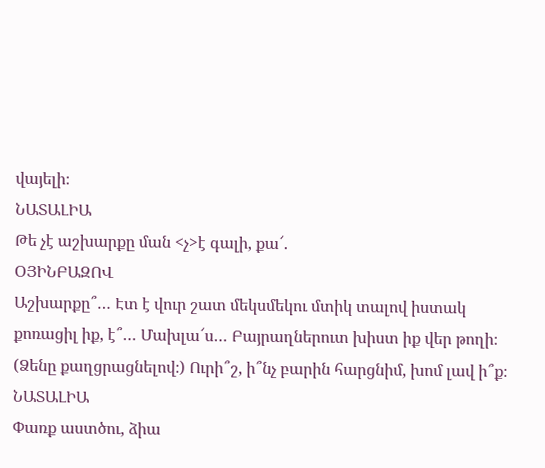վայելի։
ՆԱՏԱԼԻԱ
Թե չէ աշխարքը ման <չ>է գալի, քա՜.
ՕՅԻՆԲԱԶՈՎ
Աշխարքը՞… Էտ է վուր շատ մեկսմեկու մտիկ տալով իստակ քոռացիլ իք, է՞… Մախլա՜ս… Բայրաղներուտ խիստ իք վեր թողի։ (Ձենը քաղցրացնելով։) Ուրի՞շ, ի՞նչ բարին հարցնիմ, խոմ լավ ի՞ք։
ՆԱՏԱԼԻԱ
Փառք աստծու, ձիա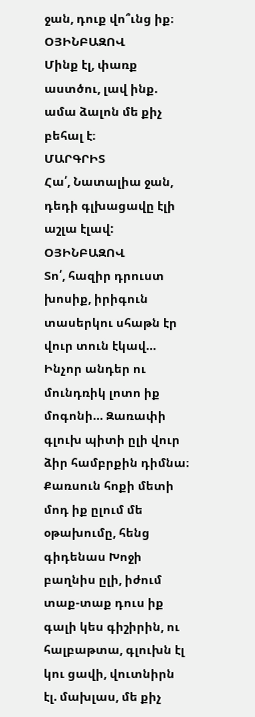ջան, դուք վո՞ւնց իք։
ՕՅԻՆԲԱԶՈՎ
Մինք էլ, փառք աստծու, լավ ինք. ամա ձալոն մե քիչ բեհալ է։
ՄԱՐԳՐԻՏ
Հա՛, Նատալիա ջան, դեդի գլխացավը էլի աշլա էլավ:
ՕՅԻՆԲԱԶՈՎ
Տո՛, հազիր դրուստ խոսիք, իրիգուն տասերկու սհաթն էր վուր տուն էկավ… Ինչոր անդեր ու մունդռիկ լոտո իք մոգոնի… Զառափի գլուխ պիտի ըլի վուր ձիր համբրքին դիմնա։ Քառսուն հոքի մետի մոդ իք ըլում մե օթախումը, հենց գիդենաս Խոջի բաղնիս ըլի, իժում տաք-տաք դուս իք գալի կես գիշիրին, ու հալբաթտա, գլուխն էլ կու ցավի, վուտնիրն էլ. մախլաս, մե քիչ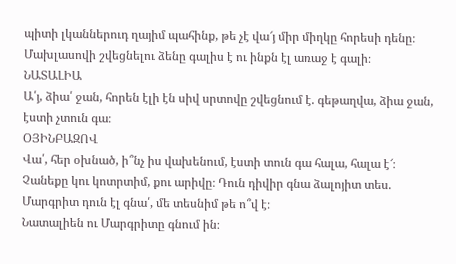պիտի լկաններուդ ղայիմ պահինք, թե չէ վա՜յ միր միղկը հորեսի դենը։
Մախլասովի շվեցնելու ձենը գալիս է ու ինքն էլ առաջ է գալի։
ՆԱՏԱԼԻԱ
Ա՛յ, ձիա՛ ջան, հորեն էլի էն սիվ սրտովը շվեցնում է. գեթաղվա, ձիա ջան, էստի չտուն գա։
ՕՅԻՆԲԱԶՈՎ
Վա՛, հեր օխնած, ի՞նչ իս վախենում, էստի տուն գա հալա, հալա է՜։ Չանեքը կու կոտրտիմ, քու արիվը։ Դուն դիվիր գնա ձալոյիտ տես. Մարգրիտ դուն էլ գնա՛, մե տեսնիմ թե ո՞վ է։
Նատալիեն ու Մարգրիտը գնում ին։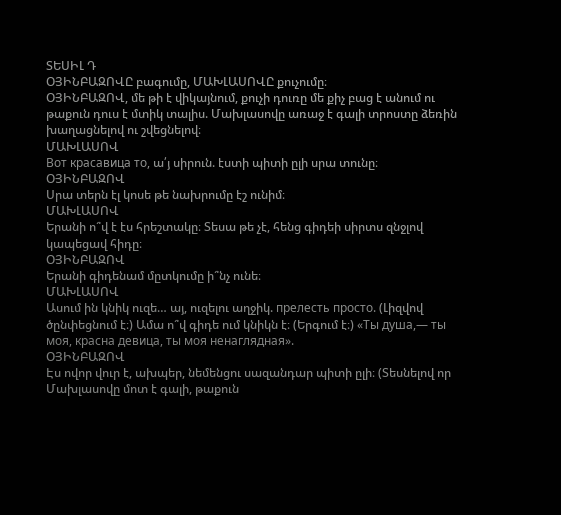ՏԵՍԻԼ Դ
ՕՅԻՆԲԱԶՈՎԸ բագումը, ՄԱԽԼԱՍՈՎԸ քուչումը։
ՕՅԻՆԲԱԶՈՎ, մե թի է վիկայնում, քուչի դուռը մե քիչ բաց է անում ու թաքուն դուս է մտիկ տալիս. Մախլասովը առաջ է գալի տրոստը ձեռին խաղացնելով ու շվեցնելով։
ՄԱԽԼԱՍՈՎ
Вот красавица то, ա՛յ սիրուն. էստի պիտի ըլի սրա տունը։
ՕՅԻՆԲԱԶՈՎ
Սրա տերն էլ կոսե թե նախրումը էշ ունիմ։
ՄԱԽԼԱՍՈՎ
Երանի ո՞վ է էս հրեշտակը։ Տեսա թե չէ, հենց գիդեի սիրտս զնջլով կապեցավ հիդը։
ՕՅԻՆԲԱԶՈՎ
Երանի գիդենամ մըտկումը ի՞նչ ունե։
ՄԱԽԼԱՍՈՎ
Ասում ին կնիկ ուզե… այ, ուզելու աղջիկ. прелесть просто. (Լիզվով ծընփեցնում է։) Ամա ո՞վ գիդե ում կնիկն է։ (Երգում է։) «Ты душа,— ты моя, красна девица, ты моя ненаглядная».
ՕՅԻՆԲԱԶՈՎ
Էս ովոր վուր է, ախպեր, նեմենցու սազանդար պիտի ըլի։ (Տեսնելով որ Մախլասովը մոտ է գալի, թաքուն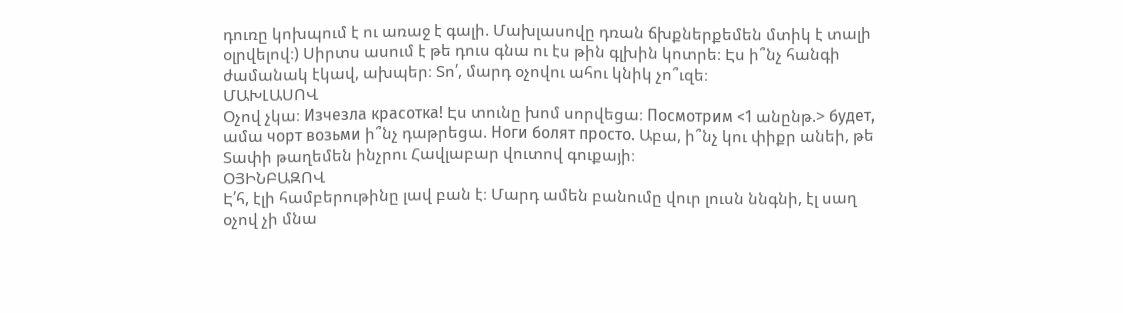դուռը կոխպում է ու առաջ է գալի. Մախլասովը դռան ճխքներքեմեն մտիկ է տալի օլրվելով։) Սիրտս ասում է թե դուս գնա ու էս թին գլխին կոտրե։ Էս ի՞նչ հանգի ժամանակ էկավ, ախպեր։ Տո՛, մարդ օչովու ահու կնիկ չո՞ւզե։
ՄԱԽԼԱՍՈՎ
Օչով չկա։ Изчезла красотка! Էս տունը խոմ սորվեցա։ Посмотрим <1 անընթ.> будет, ամա чорт возьми ի՞նչ դաթրեցա. Ноги болят просто. Աբա, ի՞նչ կու փիքր անեի, թե Տափի թաղեմեն ինչրու Հավլաբար վուտով գուքայի։
ՕՅԻՆԲԱԶՈՎ
Է՛հ, էլի համբերութինը լավ բան է։ Մարդ ամեն բանումը վուր լուսն ննգնի, էլ սաղ օչով չի մնա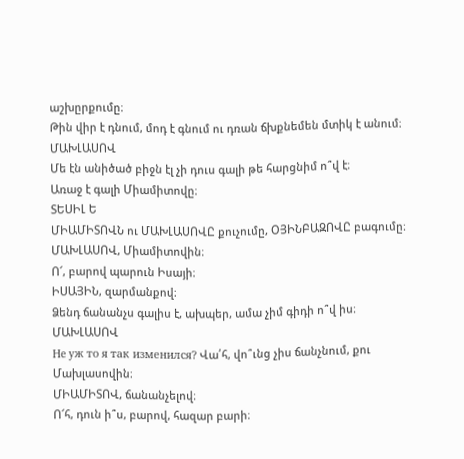աշխըրքումը։
Թին վիր է դնում, մոդ է գնում ու դռան ճխքնեմեն մտիկ է անում։
ՄԱԽԼԱՍՈՎ
Մե էն անիծած բիջն էլ չի դուս գալի թե հարցնիմ ո՞վ է։
Առաջ է գալի Միամիտովը։
ՏԵՍԻԼ Ե
ՄԻԱՄԻՏՈՎՆ ու ՄԱԽԼԱՍՈՎԸ քուչումը, ՕՅԻՆԲԱԶՈՎԸ բագումը։
ՄԱԽԼԱՍՈՎ, Միամիտովին։
Ո՜, բարով պարուն Իսայի։
ԻՍԱՅԻՆ, զարմանքով։
Ձենդ ճանանչս գալիս է, ախպեր, ամա չիմ գիդի ո՞վ իս։
ՄԱԽԼԱՍՈՎ
He yж то я так изменился? Վա՛հ, վո՞ւնց չիս ճանչնում, քու Մախլասովին։
ՄԻԱՄԻՏՈՎ, ճանանչելով։
Ո՜հ, դուն ի՞ս, բարով, հազար բարի։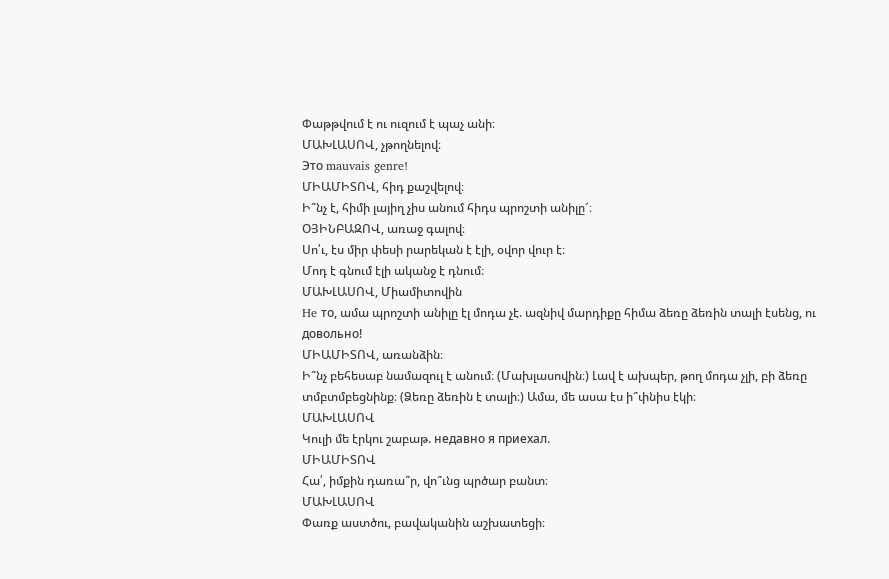Փաթթվում է ու ուզում է պաչ անի։
ՄԱԽԼԱՍՈՎ, չթողնելով։
Это mauvais genre!
ՄԻԱՄԻՏՈՎ, հիդ քաշվելով։
Ի՞նչ է, հիմի լայիղ չիս անում հիդս պրոշտի անիլը՜։
ՕՅԻՆԲԱԶՈՎ, առաջ գալով։
Սո՛ւ, էս միր փեսի րարեկան է էլի, օվոր վուր է։
Մոդ է գնում էլի ականջ է դնում։
ՄԱԽԼԱՍՈՎ, Միամիտովին
He тo, ամա պրոշտի անիլը էլ մոդա չէ. ազնիվ մարդիքը հիմա ձեռը ձեռին տալի էսենց, ու довольно!
ՄԻԱՄԻՏՈՎ, առանձին։
Ի՞նչ բեհեսաբ նամազուլ է անում։ (Մախլասովին։) Լավ է ախպեր, թող մոդա չլի, բի ձեռը տմբտմբեցնինք։ (Ձեռը ձեռին է տալի։) Ամա, մե ասա էս ի՞փնիս էկի։
ՄԱԽԼԱՍՈՎ
Կուլի մե էրկու շաբաթ. недавно я приехал.
ՄԻԱՄԻՏՈՎ
Հա՛, իմքին դառա՞ր, վո՞ւնց պրծար բանտ։
ՄԱԽԼԱՍՈՎ
Փառք աստծու, բավականին աշխատեցի։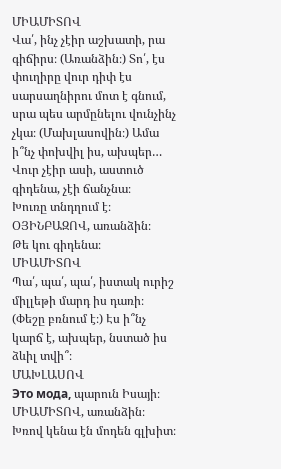ՄԻԱՄԻՏՈՎ
Վա՛, ինչ չէիր աշխատի, րա գիճիրս։ (Առանձին։) Տո՛, էս փուղիրը վուր դիփ էս սարսաղնիրու մոտ է գնում, սրա պես արմընելու վունչինչ չկա։ (Մախլասովին։) Ամա ի՞նչ փոխվիլ իս, ախպեր… Վուր չէիր ասի, աստուծ գիդենա, չէի ճանչնա։
Խուռը տնդղում է։
ՕՅԻՆԲԱԶՈՎ, առանձին։
Թե կու գիդենա։
ՄԻԱՄԻՏՈՎ
Պա՛, պա՛, պա՛, իստակ ուրիշ միլլեթի մարդ իս դառի։ (Փեշը բռնում է։) Էս ի՞նչ կարճ է, ախպեր, նստած իս ձևիլ տվի՞։
ՄԱԽԼԱՍՈՎ
Это мода, պարուն Իսայի։
ՄԻԱՄԻՏՈՎ, առանձին։
Խռով կենա էն մոդեն գլխիտ։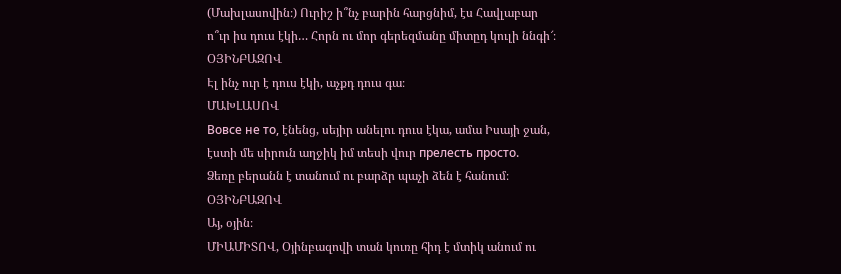(Մախլասովին։) Ուրիշ ի՞նչ բարին հարցնիմ, էս Հավլաբար ո՞ւր իս դուս էկի… Հորն ու մոր գերեզմանը միտըդ կուլի ննգի՜։
ՕՅԻՆԲԱԶՈՎ
Էլ ինչ ուր է դուս էկի, աչքդ դուս գա։
ՄԱԽԼԱՍՈՎ
Вовсе не то, էնենց, սեյիր անելու դուս էկա, ամա Իսայի ջան, էստի մե սիրուն աղջիկ իմ տեսի վուր прелесть просто.
Ձեռը բերանն է տանում ու բարձր պաչի ձեն է հանում։
ՕՅԻՆԲԱԶՈՎ
Այ, օյին։
ՄԻԱՄԻՏՈՎ, Օյինբազովի տան կուռը հիդ է մտիկ անում ու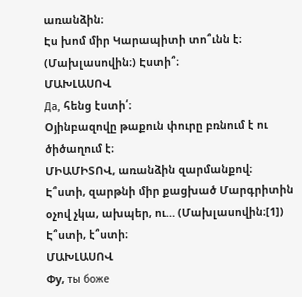առանձին։
Էս խոմ միր Կարապիտի տո՞ւնն է։ (Մախլասովին։) Էստի՞։
ՄԱԽԼԱՍՈՎ
Да, հենց էստի՛։
Օյինբազովը թաքուն փուրը բռնում է ու ծիծաղում է։
ՄԻԱՄԻՏՈՎ, առանձին զարմանքով։
Է՞ստի, զարթնի միր քացխած Մարգրիտին օչով չկա, ախպեր, ու… (Մախլասովին։[1]) Է՞ստի, է՞ստի։
ՄԱԽԼԱՍՈՎ
Փy, ты боже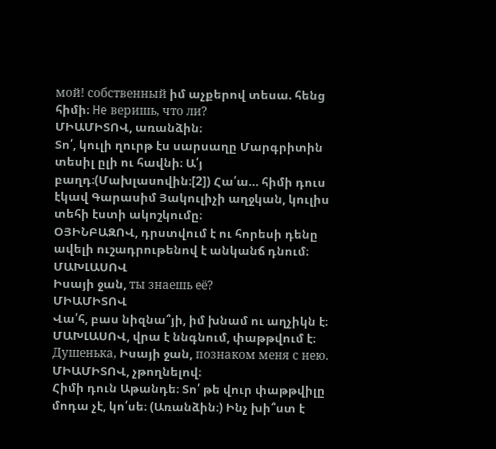мой! собственный իմ աչքերով տեսա. հենց հիմի։ He веришь, что ли?
ՄԻԱՄԻՏՈՎ, առանձին։
Տո՛, կուլի ղուրթ էս սարսաղը Մարգրիտին տեսիլ ըլի ու հավնի։ Ա՛յ բաղդ։(Մախլասովին։[2]) Հա՛ա… հիմի դուս էկավ Գարասիմ Յակուլիչի աղջկան, կուլիս տեհի էստի ակոշկումը։
ՕՅԻՆԲԱԶՈՎ, դրստվում է ու հորեսի դենը ավելի ուշադրութենով է անկանճ դնում։
ՄԱԽԼԱՍՈՎ
Իսայի ջան, ты знаешь eё?
ՄԻԱՄԻՏՈՎ
Վա՛հ, բաս նիզնա՞յի, իմ խնամ ու աղչիկն է։
ՄԱԽԼԱՍՈՎ, վրա է ննգնում, փաթթվում է։
Душенька, Իսայի ջան, познаком меня с нeю.
ՄԻԱՄԻՏՈՎ, չթողնելով։
Հիմի դուն Աթանդե։ Տո՛ թե վուր փաթթվիլը մոդա չէ, կո՛սե։ (Առանձին։) Ինչ խի՞ստ է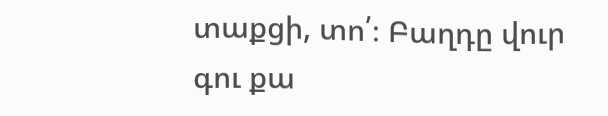տաքցի, տո՛։ Բաղդը վուր գու քա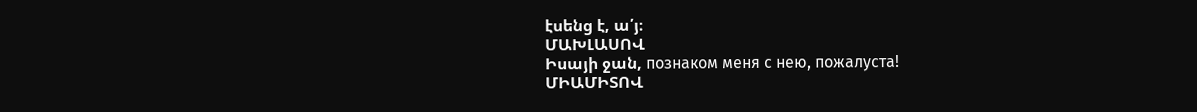էսենց է, ա՛յ։
ՄԱԽԼԱՍՈՎ
Իսայի ջան, познаком меня с нею, пожалуста!
ՄԻԱՄԻՏՈՎ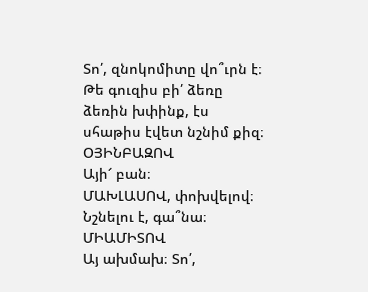Տո՛, զնոկոմիտը վո՞ւրն է։ Թե գուզիս բի՛ ձեռը ձեռին խփինք, էս սհաթիս էվետ նշնիմ քիզ։
ՕՅԻՆԲԱԶՈՎ
Այի՜ բան։
ՄԱԽԼԱՍՈՎ, փոխվելով։
Նշնելու է, գա՞նա։
ՄԻԱՄԻՏՈՎ
Այ ախմախ։ Տո՛,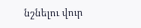նշնելու վուր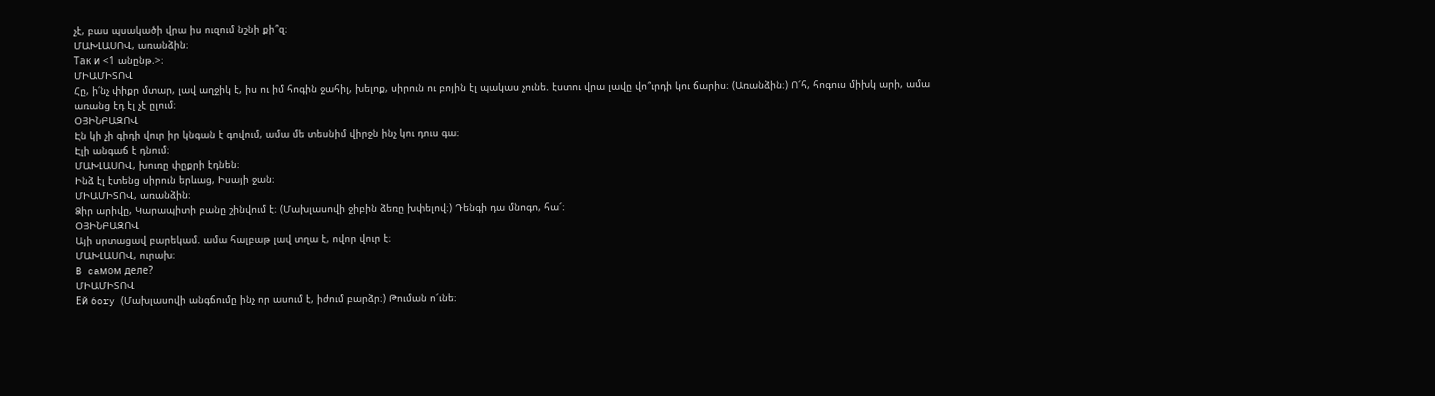չէ, բաս պսակածի վրա իս ուզում նշնի քի՞զ։
ՄԱԽԼԱՍՈՎ, առանձին։
Так и <1 անընթ.>։
ՄԻԱՄԻՏՈՎ
Հը, ի՛նչ փիքր մտար, լավ աղջիկ է, իս ու իմ հոգին ջահիլ, խելոք, սիրուն ու բոյին էլ պակաս չունե. էստու վրա լավը վո՞ւրդի կու ճարիս։ (Առանձին։) Ո՜հ, հոգուս միխկ արի, ամա առանց էդ էլ չէ ըլում։
ՕՅԻՆԲԱԶՈՎ
Էն կի չի գիդի վուր իր կնգան է գովում, ամա մե տեսնիմ վիրջն ինչ կու դուս գա։
Էլի անգաճ է դնում։
ՄԱԽԼԱՍՈՎ, խուռը փըքրի էդնեն։
Ինձ էլ էտենց սիրուն երևաց, Իսայի ջան։
ՄԻԱՄԻՏՈՎ, առանձին։
Ձիր արիվը, Կարապիտի բանը շինվում է։ (Մախլասովի ջիբին ձեռը խփելով։) Դենգի դա մնոգո, հա՜։
ՕՅԻՆԲԱԶՈՎ
Այի սրտացավ բարեկամ. ամա հալբաթ լավ տղա է, ովոր վուր է։
ՄԱԽԼԱՍՈՎ, ուրախ։
B caмом деле?
ՄԻԱՄԻՏՈՎ
Eй 6ory (Մախլասովի անգճումը ինչ որ ասում է, իժում բարձր։) Թուման ո՜ւնե։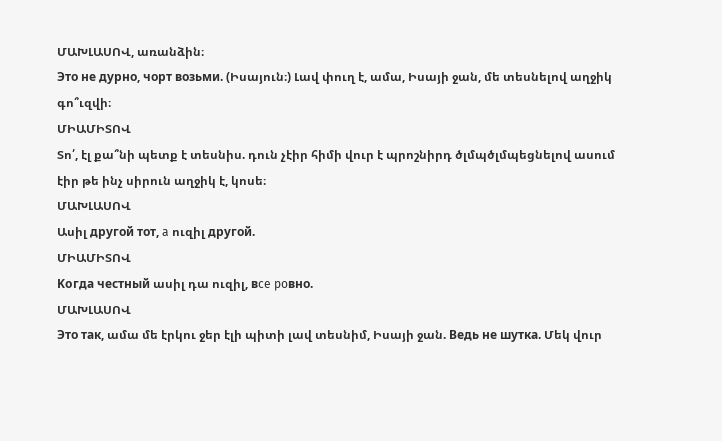ՄԱԽԼԱՍՈՎ, առանձին։
Это не дурно, чорт возьми. (Իսայուն։) Լավ փուղ է, ամա, Իսայի ջան, մե տեսնելով աղջիկ գո՞ւզվի։
ՄԻԱՄԻՏՈՎ
Տո՛, էլ քա՞նի պետք է տեսնիս. դուն չէիր հիմի վուր է պրոշնիրդ ծլմպծլմպեցնելով ասում էիր թե ինչ սիրուն աղջիկ է, կոսե։
ՄԱԽԼԱՍՈՎ
Ասիլ другой тот, a ուզիլ другой.
ՄԻԱՄԻՏՈՎ
Koгда честный ասիլ դա ուզիլ, вce poвно.
ՄԱԽԼԱՍՈՎ
Это так, ամա մե էրկու ջեր էլի պիտի լավ տեսնիմ, Իսայի ջան. Beдь нe шyткa. Մեկ վուր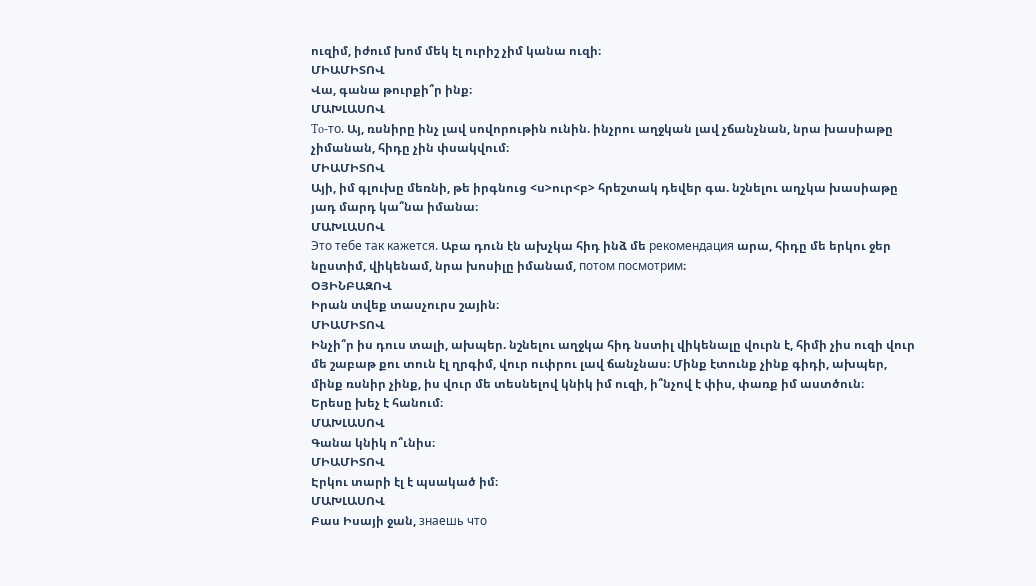ուզիմ, իժում խոմ մեկ էլ ուրիշ չիմ կանա ուզի։
ՄԻԱՄԻՏՈՎ
Վա, գանա թուրքի՞ր ինք։
ՄԱԽԼԱՍՈՎ
To-тo. Այ, ռսնիրը ինչ լավ սովորութին ունին. ինչրու աղջկան լավ չճանչնան, նրա խասիաթը չիմանան, հիդը չին փսակվում։
ՄԻԱՄԻՏՈՎ
Այի, իմ գլուխը մեռնի, թե իրգնուց <ս>ուր<բ> հրեշտակ դեվեր գա. նշնելու աղչկա խասիաթը յադ մարդ կա՞նա իմանա։
ՄԱԽԼԱՍՈՎ
Это тебе так кажется. Աբա դուն էն ախչկա հիդ ինձ մե рекомендация արա, հիդը մե երկու ջեր նըստիմ, վիկենամ, նրա խոսիլը իմանամ, потом посмотрим։
ՕՅԻՆԲԱԶՈՎ
Իրան տվեք տասչուրս շային։
ՄԻԱՄԻՏՈՎ
Ինչի՞ր իս դուս տալի, ախպեր. նշնելու աղջկա հիդ նստիլ վիկենալը վուրն է, հիմի չիս ուզի վուր մե շաբաթ քու տուն էլ ղրգիմ, վուր ուփրու լավ ճանչնաս։ Մինք էտունք չինք գիդի, ախպեր, մինք ռսնիր չինք, իս վուր մե տեսնելով կնիկ իմ ուզի, ի՞նչով է փիս, փառք իմ աստծուն։
Երեսը խեչ է հանում։
ՄԱԽԼԱՍՈՎ
Գանա կնիկ ո՞ւնիս։
ՄԻԱՄԻՏՈՎ
Էրկու տարի էլ է պսակած իմ։
ՄԱԽԼԱՍՈՎ
Բաս Իսայի ջան, знаешь что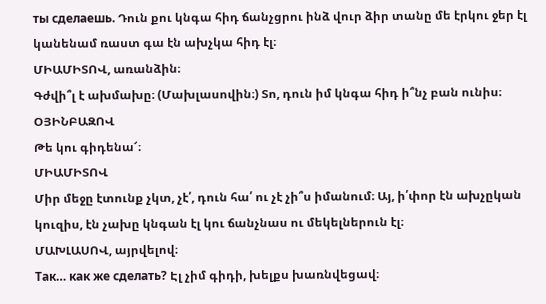ты сделаешь. Դուն քու կնգա հիդ ճանչցրու ինձ վուր ձիր տանը մե էրկու ջեր էլ կանենամ ռաստ գա էն ախչկա հիդ էլ։
ՄԻԱՄԻՏՈՎ, առանձին։
Գժվի՞լ է ախմախը։ (Մախլասովին։) Տո, դուն իմ կնգա հիդ ի՞նչ բան ունիս։
ՕՅԻՆԲԱԶՈՎ
Թե կու գիդենա՜։
ՄԻԱՄԻՏՈՎ
Միր մեջը էտունք չկտ, չէ՛, դուն հա՛ ու չէ չի՞ս իմանում։ Այ, ի՛փոր էն ախչըկան կուզիս, էն չախը կնգան էլ կու ճանչնաս ու մեկելներուն էլ։
ՄԱԽԼԱՍՈՎ, այրվելով։
Так… как же сделать? Էլ չիմ գիդի, խելքս խառնվեցավ։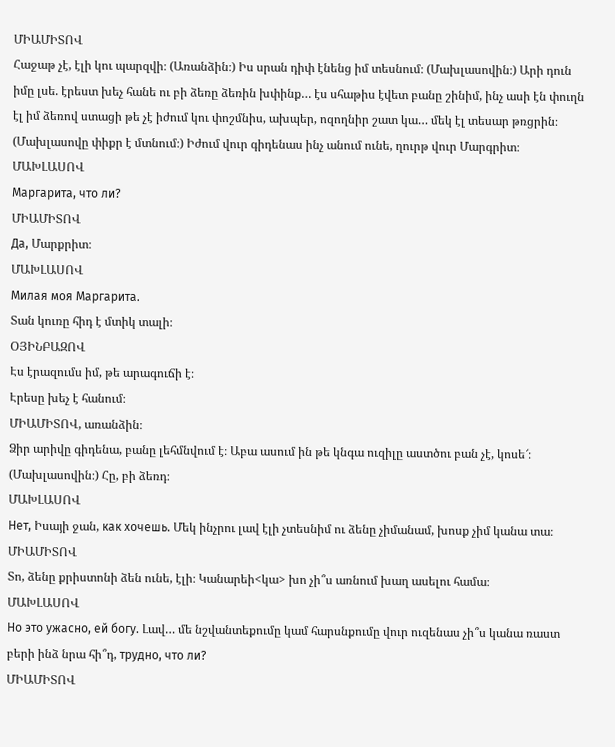ՄԻԱՄԻՏՈՎ
Հաջաթ չէ, էլի կու պարզվի։ (Առանձին։) Իս սրան դիփ էնենց իմ տեսնում։ (Մախլասովին։) Արի դուն իմը լսե. էրեստ խեչ հանե ու բի ձեռը ձեռին խփինք… էս սհաթիս էվետ բանը շինիմ, ինչ ասի էն փուղն էլ իմ ձեռով ստացի թե չէ իժում կու փոշմնիս, ախպեր, ոզողնիր շատ կա… մեկ էլ տեսար թռցրին։ (Մախլասովը փիքր է մտնում։) Իժում վուր գիդենաս ինչ անում ունե, ղուրթ վուր Մարգրիտ։
ՄԱԽԼԱՍՈՎ
Маргарита, что ли?
ՄԻԱՄԻՏՈՎ
Да, Մարքրիտ։
ՄԱԽԼԱՍՈՎ
Милая моя Маргарита.
Տան կուռը հիդ է մտիկ տալի։
ՕՅԻՆԲԱԶՈՎ
Էս էրազումս իմ, թե արագուճի է։
Էրեսը խեչ է հանում։
ՄԻԱՄԻՏՈՎ, առանձին։
Ձիր արիվը գիդենա, բանը լեհմնվում է։ Աբա ասում ին թե կնգա ուզիլը աստծու բան չէ, կոսե՜։ (Մախլասովին։) Հը, բի ձեռդ։
ՄԱԽԼԱՍՈՎ
Нет, Իսայի ջան, как хочешь. Մեկ ինչրու լավ էլի չտեսնիմ ու ձենը չիմանամ, խոսք չիմ կանա տա։
ՄԻԱՄԻՏՈՎ
Տո, ձենը քրիստոնի ձեն ունե, էլի։ Կանարեի<կա> խո չի՞ս առնում խաղ ասելու համա։
ՄԱԽԼԱՍՈՎ
Но это ужасно, ей богу. Լավ… մե նշվանտեքումը կամ հարսնքումը վուր ուզենաս չի՞ս կանա ռաստ բերի ինձ նրա հի՞դ, трудно, что ли?
ՄԻԱՄԻՏՈՎ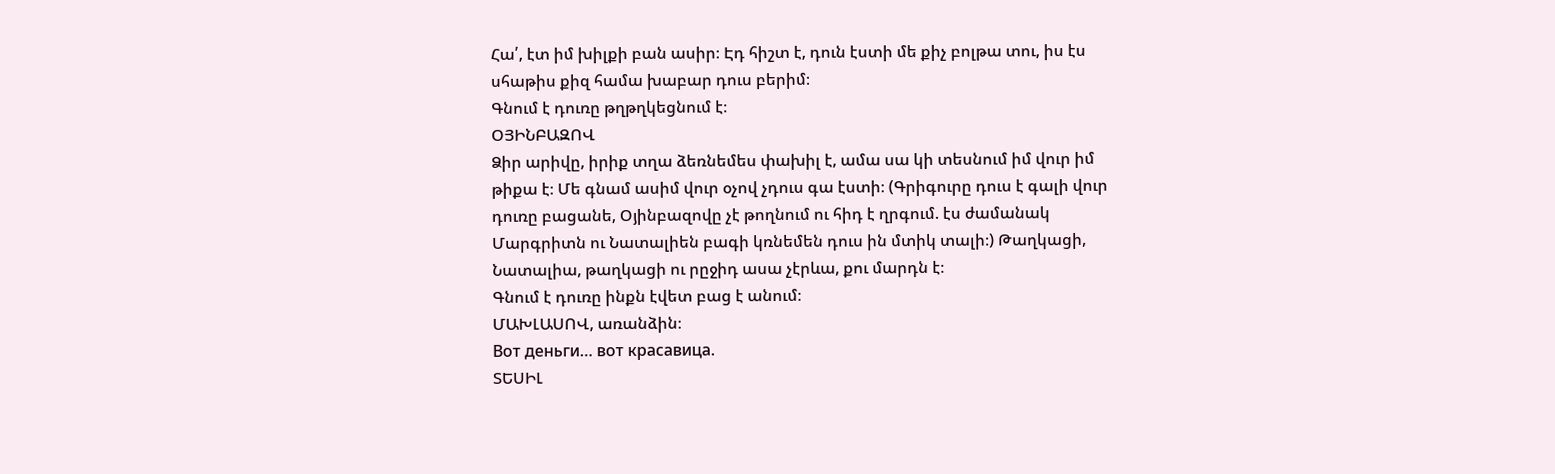Հա՛, էտ իմ խիլքի բան ասիր։ Էդ հիշտ է, դուն էստի մե քիչ բոլթա տու, իս էս սհաթիս քիզ համա խաբար դուս բերիմ։
Գնում է դուռը թղթղկեցնում է։
ՕՅԻՆԲԱԶՈՎ
Ձիր արիվը, իրիք տղա ձեռնեմես փախիլ է, ամա սա կի տեսնում իմ վուր իմ թիքա է։ Մե գնամ ասիմ վուր օչով չդուս գա էստի։ (Գրիգուրը դուս է գալի վուր դուռը բացանե, Օյինբազովը չէ թողնում ու հիդ է ղրգում. էս ժամանակ Մարգրիտն ու Նատալիեն բագի կռնեմեն դուս ին մտիկ տալի։) Թաղկացի, Նատալիա, թաղկացի ու րըջիդ ասա չէրևա, քու մարդն է։
Գնում է դուռը ինքն էվետ բաց է անում։
ՄԱԽԼԱՍՈՎ, առանձին։
Вот деньги… вот красавица.
ՏԵՍԻԼ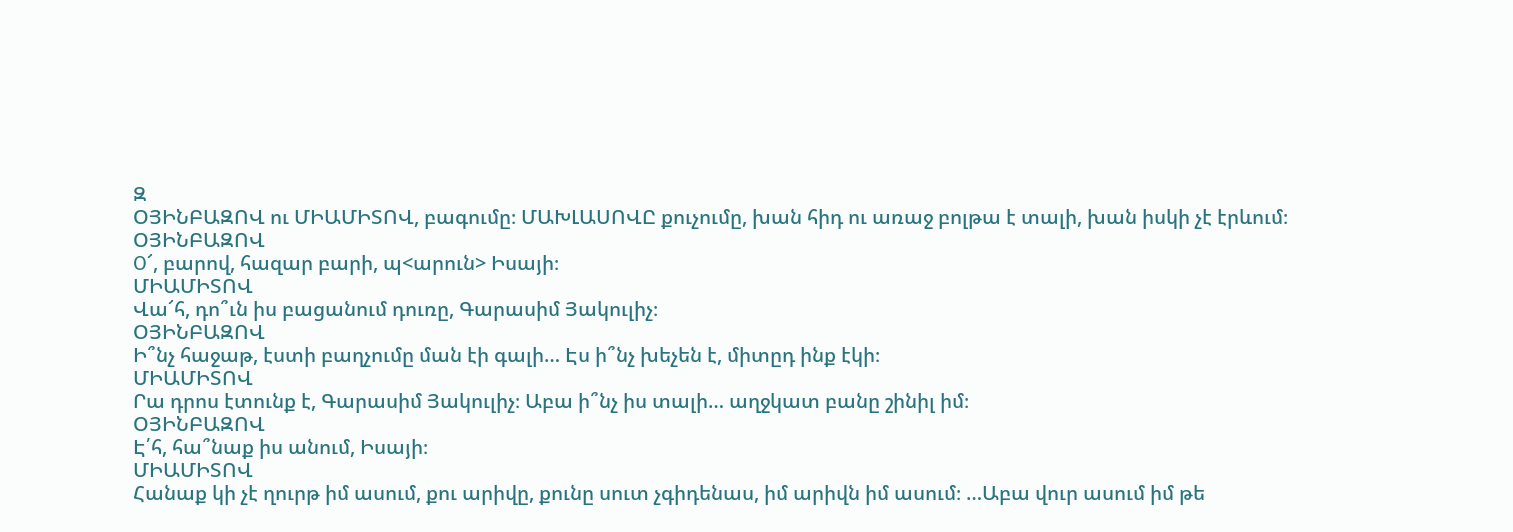Զ
ՕՅԻՆԲԱԶՈՎ ու ՄԻԱՄԻՏՈՎ, բագումը։ ՄԱԽԼԱՍՈՎԸ քուչումը, խան հիդ ու առաջ բոլթա է տալի, խան իսկի չէ էրևում։
ՕՅԻՆԲԱԶՈՎ
О՜, բարով, հազար բարի, պ<արուն> Իսայի։
ՄԻԱՄԻՏՈՎ
Վա՜հ, դո՞ւն իս բացանում դուռը, Գարասիմ Յակուլիչ։
ՕՅԻՆԲԱԶՈՎ
Ի՞նչ հաջաթ, էստի բաղչումը ման էի գալի… Էս ի՞նչ խեչեն է, միտըդ ինք էկի։
ՄԻԱՄԻՏՈՎ
Րա դրոս էտունք է, Գարասիմ Յակուլիչ։ Աբա ի՞նչ իս տալի… աղջկատ բանը շինիլ իմ։
ՕՅԻՆԲԱԶՈՎ
Է՛հ, հա՞նաք իս անում, Իսայի։
ՄԻԱՄԻՏՈՎ
Հանաք կի չէ ղուրթ իմ ասում, քու արիվը, քունը սուտ չգիդենաս, իմ արիվն իմ ասում։ …Աբա վուր ասում իմ թե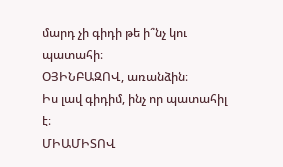մարդ չի գիդի թե ի՞նչ կու պատահի։
ՕՅԻՆԲԱԶՈՎ, առանձին։
Իս լավ գիդիմ, ինչ որ պատահիլ է։
ՄԻԱՄԻՏՈՎ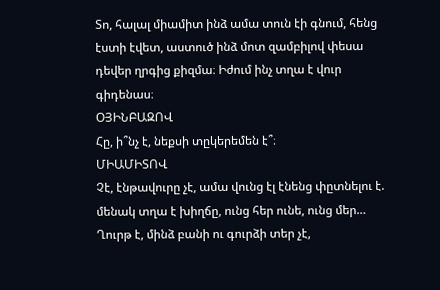Տո, հալալ միամիտ ինձ ամա տուն էի գնում, հենց էստի էվետ, աստուծ ինձ մոտ զամբիլով փեսա դեվեր ղրգից քիզմա։ Իժում ինչ տղա է վուր գիդենաս։
ՕՅԻՆԲԱԶՈՎ
Հը, ի՞նչ է, նեքսի տըկերեմեն է՞։
ՄԻԱՄԻՏՈՎ
Չէ, էնթավուրը չէ, ամա վունց էլ էնենց փըտնելու է. մենակ տղա է խիղճը, ունց հեր ունե, ունց մեր… Ղուրթ է, մինձ բանի ու գուրձի տեր չէ,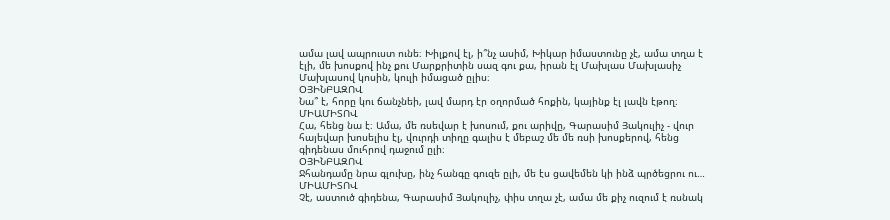ամա լավ ապրուստ ունե։ Խիլքով էլ, ի՞նչ ասիմ, Խիկար իմաստունը չէ, ամա տղա է էլի, մե խոսքով ինչ քու Մարքրիտին սազ գու քա, իրան էլ Մախլաս Մախլասիչ Մախլասով կոսին, կուլի իմացած ըլիս։
ՕՅԻՆԲԱԶՈՎ
Նա՞ է, հորը կու ճանչնեի, լավ մարդ էր օղորմած հոքին, կայինք էլ լավն էթող։
ՄԻԱՄԻՏՈՎ
Հա, հենց նա է։ Ամա, մե ռսեվար է խոսում, քու արիվը, Գարասիմ Յակուլիչ - վուր հայեվար խոսելիս էլ, վուրդի տիղը գալիս է մեբաշ մե մե ռսի խոսքերով, հենց գիդենաս մուհրով դաջում ըլի։
ՕՅԻՆԲԱԶՈՎ
Ջհանդամը նրա գլուխը, ինչ հանգը գուզե ըլի, մե էս ցավեմեն կի ինձ պրծեցրու ու…
ՄԻԱՄԻՏՈՎ
Չէ, աստուծ գիդենա, Գարասիմ Յակուլիչ, փիս տղա չէ, ամա մե քիչ ուզում է ռսնակ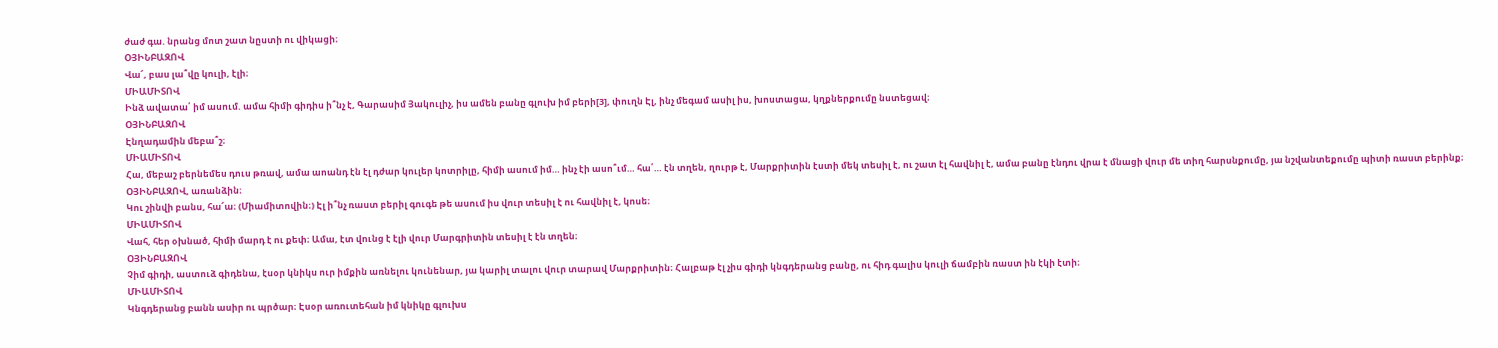ժաժ գա. նրանց մոտ շատ նըստի ու վիկացի։
ՕՅԻՆԲԱԶՈՎ
Վա՜, բաս լա՞վը կուլի, էլի։
ՄԻԱՄԻՏՈՎ
Ինձ ավատա՛ իմ ասում. ամա հիմի գիդիս ի՞նչ է, Գարասիմ Յակուլիչ, իս ամեն բանը գլուխ իմ բերի[3], փուղն Էլ, ինչ մեգամ ասիլ իս, խոստացա, կղքներքումը նստեցավ։
ՕՅԻՆԲԱԶՈՎ
Էնղադամին մեբա՞շ։
ՄԻԱՄԻՏՈՎ
Հա, մեբաշ բերնեմես դուս թռավ, ամա աոանդ էն էլ դժար կուլեր կոտրիլը, հիմի ասում իմ… ինչ էի ասո՞ւմ… հա՛… էն տղեն, ղուրթ է, Մարքրիտին էստի մեկ տեսիլ է, ու շատ էլ հավնիլ է, ամա բանը էնդու վրա է մնացի վուր մե տիղ հարսնքումը, յա նշվանտեքումը պիտի ռաստ բերինք։
ՕՅԻՆԲԱԶՈՎ, առանձին։
Կու շինվի բանս, հա՜ա։ (Միամիտովին։) Էլ ի՞նչ ռաստ բերիլ գուգե թե ասում իս վուր տեսիլ է ու հավնիլ է, կոսե։
ՄԻԱՄԻՏՈՎ
Վահ, հեր օխնած, հիմի մարդ է ու քեփ։ Ամա, էտ վունց է էլի վուր Մարգրիտին տեսիլ է էն տղեն։
ՕՅԻՆԲԱԶՈՎ
Չիմ գիդի, աստուձ գիդենա, էսօր կնիկս ուր իմքին առնելու կունենար, յա կարիլ տալու վուր տարավ Մարքրիտին։ Հալբաթ էլ չիս գիդի կնգդերանց բանը, ու հիդ գալիս կուլի ճամբին ռաստ ին էկի էտի։
ՄԻԱՄԻՏՈՎ
Կնգդերանց բանն ասիր ու պրծար։ Էսօր առուտեհան իմ կնիկը գլուխս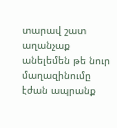տարավ շատ աղանչաք անելեմեն թե նուր մաղազինումը էժան ապրանք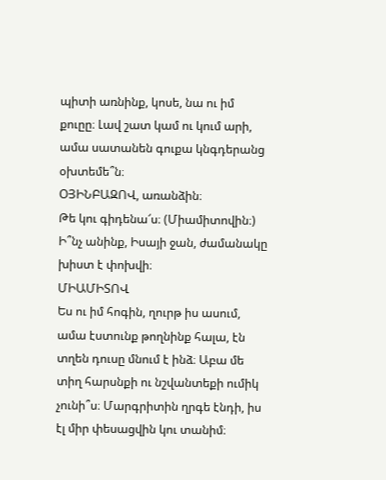պիտի առնինք, կոսե, նա ու իմ քուըը։ Լավ շատ կամ ու կում արի, ամա սատանեն գուքա կնգդերանց օխտեմե՞ն։
ՕՅԻՆԲԱԶՈՎ, առանձին։
Թե կու գիդենա՜ս։ (Միամիտովին։) Ի՞նչ անինք, Իսայի ջան, ժամանակը խիստ է փոխվի։
ՄԻԱՄԻՏՈՎ
Ես ու իմ հոգին, ղուրթ իս ասում, ամա էստունք թողնինք հալա, էն տղեն դուսը մնում է ինձ։ Աբա մե տիղ հարսնքի ու նշվանտեքի ումիկ չունի՞ս։ Մարգրիտին ղրգե էնդի, իս էլ միր փեսացվին կու տանիմ։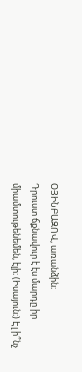ՕՅԻՆԲԱԶՈՎ, առանձին։
Դրուստ ճքնավուր է էս մարդը իր միամտութենեմեն, էլի։ (Իսայուն։) Էլ ի՞նչ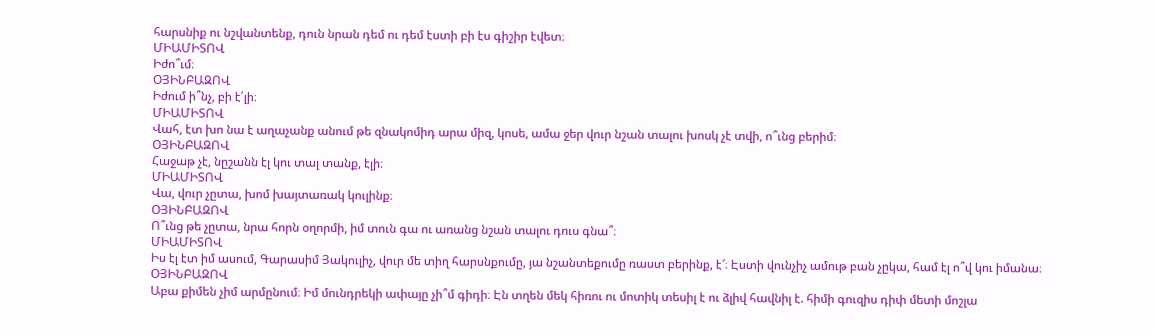հարսնիք ու նշվանտենք, դուն նրան դեմ ու դեմ էստի բի էս գիշիր էվետ։
ՄԻԱՄԻՏՈՎ
Իժո՞ւմ։
ՕՅԻՆԲԱԶՈՎ
Իժում ի՞նչ, բի է՛լի։
ՄԻԱՄԻՏՈՎ
Վահ, էտ խո նա է աղաչանք անում թե զնակոմիդ արա միզ, կոսե, ամա ջեր վուր նշան տալու խոսկ չէ տվի, ո՞ւնց բերիմ։
ՕՅԻՆԲԱԶՈՎ
Հաջաթ չէ, նըշանն էլ կու տալ տանք, էլի։
ՄԻԱՄԻՏՈՎ
Վա, վուր չըտա, խոմ խայտառակ կուլինք։
ՕՅԻՆԲԱԶՈՎ
Ո՞ւնց թե չըտա, նրա հորն օղորմի, իմ տուն գա ու առանց նշան տալու դուս գնա՞։
ՄԻԱՄԻՏՈՎ
Իս էլ էտ իմ ասում, Գարասիմ Յակուլիչ, վուր մե տիղ հարսնքումը, յա նշանտեքումը ռաստ բերինք, է՜։ Էստի վունչիչ ամութ բան չըկա, համ էլ ո՞վ կու իմանա։
ՕՅԻՆԲԱԶՈՎ
Աբա քիմեն չիմ արմընում։ Իմ մունդրեկի ափայը չի՞մ գիդի։ Էն տղեն մեկ հիռու ու մոտիկ տեսիլ է ու ձլիվ հավնիլ է. հիմի գուզիս դիփ մետի մոշլա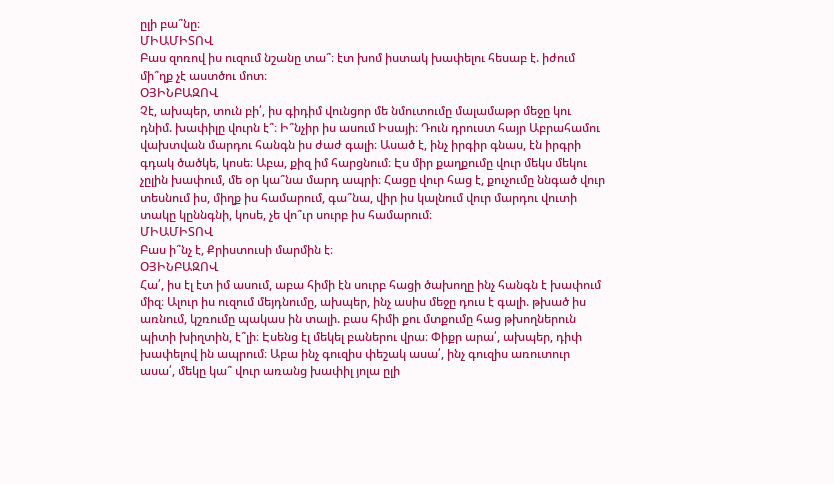ըլի բա՞նը։
ՄԻԱՄԻՏՈՎ
Բաս զոռով իս ուզում նշանը տա՞։ էտ խոմ իստակ խափելու հեսաբ է. իժում մի՞ղք չէ աստծու մոտ։
ՕՅԻՆԲԱԶՈՎ
Չէ, ախպեր, տուն բի՛, իս գիդիմ վունցոր մե նմուտումը մալամաթր մեջը կու դնիմ. խափիլը վուրն է՞։ Ի՞նչիր իս ասում Իսայի։ Դուն դրուստ հայր Աբրահամու վախտվան մարդու հանգն իս ժաժ գալի։ Ասած է, ինչ իրգիր գնաս, էն իրգրի գդակ ծածկե, կոսե։ Աբա, քիզ իմ հարցնում։ Էս միր քաղքումը վուր մեկս մեկու չըլին խափում, մե օր կա՞նա մարդ ապրի։ Հացը վուր հաց է, քուչումը ննգած վուր տեսնում իս, միղք իս համարում, գա՞նա, վիր իս կալնում վուր մարդու վուտի տակը կըննգնի, կոսե, չե վո՞ւր սուրբ իս համարում։
ՄԻԱՄԻՏՈՎ
Բաս ի՞նչ է, Քրիստուսի մարմին է։
ՕՅԻՆԲԱԶՈՎ
Հա՛, իս էլ էտ իմ ասում, աբա հիմի էն սուրբ հացի ծախողը ինչ հանգն է խափում միզ։ Ալուր իս ուզում մեյդնումը, ախպեր, ինչ ասիս մեջը դուս է գալի. թխած իս առնում, կշռումը պակաս ին տալի. բաս հիմի քու մտքումը հաց թխողներուն պիտի խիղտին, է՞լի։ Էսենց էլ մեկել բաներու վրա։ Փիքր արա՛, ախպեր, դիփ խափելով ին ապրում։ Աբա ինչ գուզիս փեշակ ասա՛, ինչ գուզիս առուտուր ասա՛, մեկը կա՞ վուր առանց խափիլ յոլա ըլի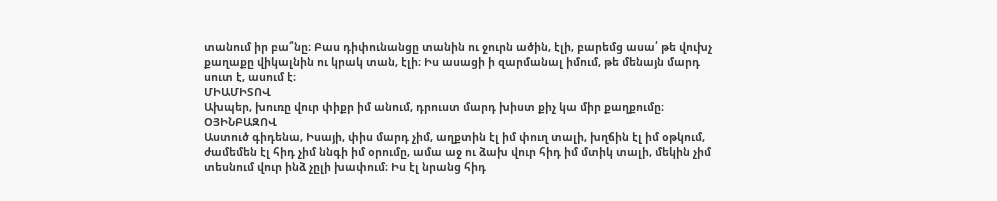տանում իր բա՞նը։ Բաս դիփունանցը տանին ու ջուրն ածին, էլի, բարեմց ասա՛ թե վուխչ քաղաքը վիկալնին ու կրակ տան, էլի։ Իս ասացի ի զարմանալ իմում, թե մենայն մարդ սուտ է, ասում է։
ՄԻԱՄԻՏՈՎ
Ախպեր, խուռը վուր փիքր իմ անում, դրուստ մարդ խիստ քիչ կա միր քաղքումը։
ՕՅԻՆԲԱԶՈՎ
Աստուծ գիդենա, Իսայի, փիս մարդ չիմ, աղքտին էլ իմ փուղ տալի, խղճին էլ իմ օթկում, ժամեմեն էլ հիդ չիմ ննգի իմ օրումը, ամա աջ ու ձախ վուր հիդ իմ մտիկ տալի, մեկին չիմ տեսնում վուր ինձ չըլի խափում։ Իս էլ նրանց հիդ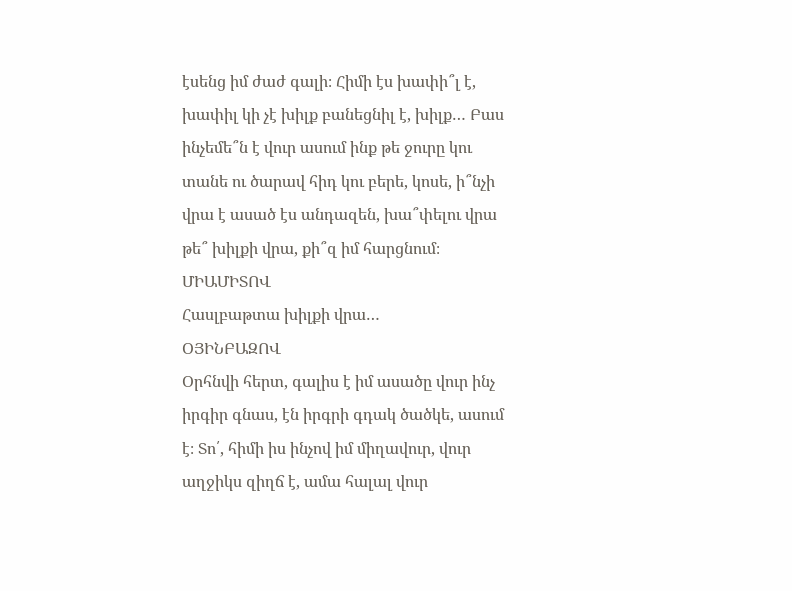էսենց իմ ժաժ գալի։ Հիմի էս խափի՞լ է, խափիլ կի չէ խիլք բանեցնիլ է, խիլք… Բաս ինչեմե՞ն է վուր ասում ինք թե ջուրը կու տանե ու ծարավ հիդ կու բերե, կոսե, ի՞նչի վրա է ասած էս անդազեն, խա՞փելու վրա թե՞ խիլքի վրա, քի՞զ իմ հարցնում։
ՄԻԱՄԻՏՈՎ
Հասլբաթտա խիլքի վրա…
ՕՅԻՆԲԱԶՈՎ
Օրհնվի հերտ, գալիս է իմ ասածը վուր ինչ իրգիր գնաս, էն իրգրի գդակ ծածկե, ասում է։ Տո՛, հիմի իս ինչով իմ միղավուր, վուր աղջիկս զիղճ է, ամա հալալ վուր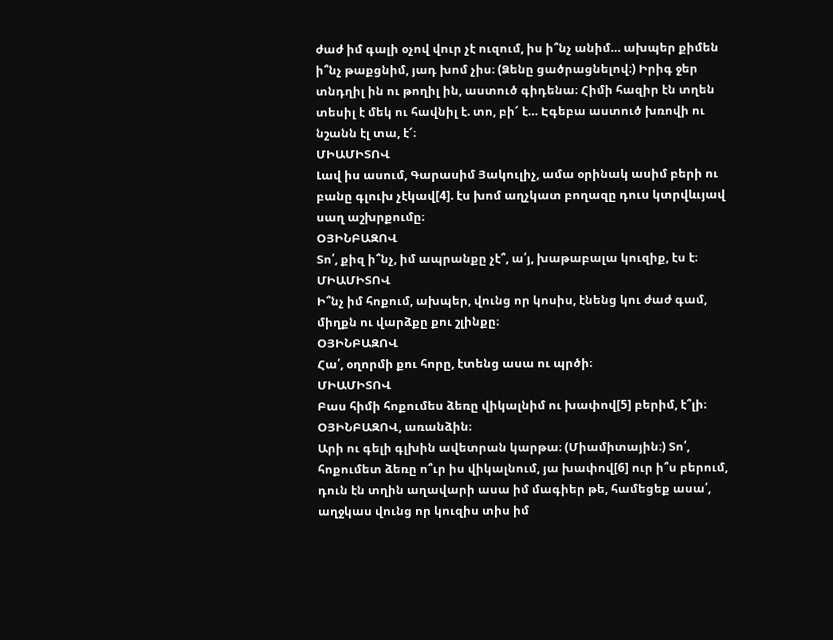ժաժ իմ գալի օչով վուր չէ ուզում, իս ի՞նչ անիմ… ախպեր քիմեն ի՞նչ թաքցնիմ, յադ խոմ չիս։ (Ձենը ցածրացնելով։) Իրիգ ջեր տնդղիլ ին ու թողիլ ին, աստուծ գիդենա։ Հիմի հազիր էն տղեն տեսիլ է մեկ ու հավնիլ է. տո, բի՜ է… Էգեբա աստուծ խռովի ու նշանն էլ տա, է՜։
ՄԻԱՄԻՏՈՎ
Լավ իս ասում, Գարասիմ Յակուլիչ, ամա օրինակ ասիմ բերի ու բանը գլուխ չէկավ[4]. էս խոմ աղչկատ բողազը դուս կտրվևւյավ սաղ աշխրքումը։
ՕՅԻՆԲԱԶՈՎ
Տո՛, քիզ ի՞նչ, իմ ապրանքը չէ՞, ա՛յ, խաթաբալա կուզիք, էս է։
ՄԻԱՄԻՏՈՎ
Ի՞նչ իմ հոքում, ախպեր, վունց որ կոսիս, էնենց կու ժաժ գամ, միղքն ու վարձքը քու շլինքը։
ՕՅԻՆԲԱԶՈՎ
Հա՛, օղորմի քու հորը, էտենց ասա ու պրծի։
ՄԻԱՄԻՏՈՎ
Բաս հիմի հոքումես ձեռը վիկալնիմ ու խափով[5] բերիմ, է՞լի։
ՕՅԻՆԲԱԶՈՎ, առանձին։
Արի ու գելի գլխին ավետրան կարթա։ (Միամիտային։) Տո՛, հոքումետ ձեռը ո՞ւր իս վիկալնում, յա խափով[6] ուր ի՞ս բերում, դուն էն տղին աղավարի ասա իմ մագիեր թե, համեցեք ասա՛, աղջկաս վունց որ կուզիս տիս իմ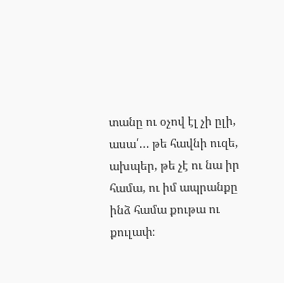տանը ու օչով էլ չի ըլի, ասա՛… թե հավնի ուզե, ախպեր, թե չէ ու նա իր համա, ու իմ ապրանքը ինձ համա քութա ու քուլափ։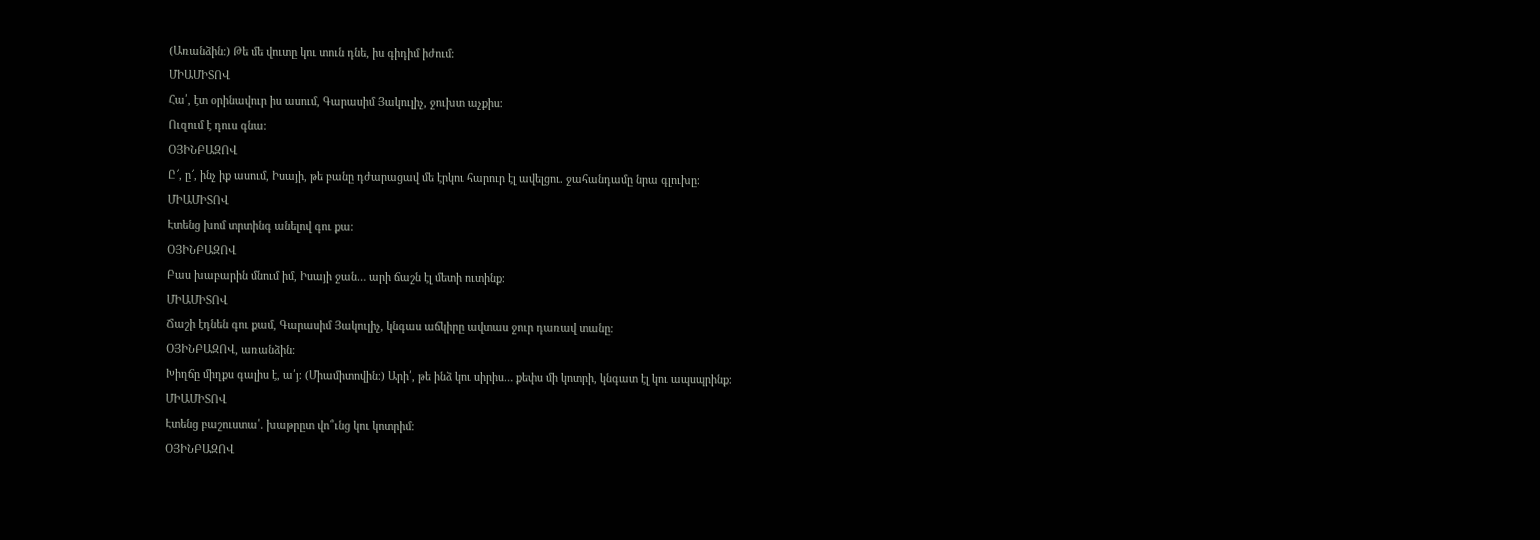(Առանձին։) Թե մե վուտը կու տուն դնե, իս գիդիմ իժում։
ՄԻԱՄԻՏՈՎ
Հա՛, էտ օրինավուր իս ասում, Գարասիմ Յակուլիչ, ջուխտ աչքիս։
Ուզում է դուս գնա։
ՕՅԻՆԲԱԶՈՎ
Ը՜, ը՜, ինչ իք ասում, Իսայի, թե բանը դժարացավ մե էրկու հարուր էլ ավելցու. ջահանդամը նրա գլուխը։
ՄԻԱՄԻՏՈՎ
Էտենց խոմ տրտինգ անելով գու քա։
ՕՅԻՆԲԱԶՈՎ
Բաս խաբարին մնում իմ, Իսայի ջան… արի ճաշն էլ մետի ուտինք։
ՄԻԱՄԻՏՈՎ
Ճաշի էդնեն գու քամ, Գարասիմ Յակուլիչ, կնգաս աճկիրը ավտաս ջուր դառավ տանը։
ՕՅԻՆԲԱԶՈՎ, առանձին։
Խիղճը միղքս գալիս է, ա՛յ։ (Միամիտովին։) Արի՛, թե ինձ կու սիրիս… քեփս մի կոտրի, կնգատ էլ կու ապսպրինք։
ՄԻԱՄԻՏՈՎ
Էտենց բաշուստա՛. խաթրըտ վո՞ւնց կու կոտրիմ։
ՕՅԻՆԲԱԶՈՎ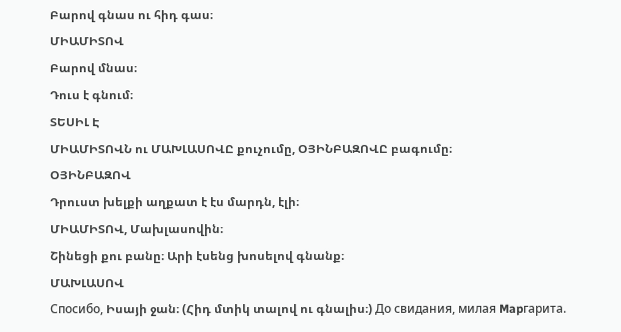Բարով գնաս ու հիդ գաս։
ՄԻԱՄԻՏՈՎ
Բարով մնաս։
Դուս է գնում։
ՏԵՍԻԼ Է
ՄԻԱՄԻՏՈՎՆ ու ՄԱԽԼԱՍՈՎԸ քուչումը, ՕՅԻՆԲԱԶՈՎԸ բագումը։
ՕՅԻՆԲԱԶՈՎ
Դրուստ խելքի աղքատ է էս մարդն, էլի։
ՄԻԱՄԻՏՈՎ, Մախլասովին։
Շինեցի քու բանը։ Արի էսենց խոսելով գնանք։
ՄԱԽԼԱՍՈՎ
Спосибо, Իսայի ջան։ (Հիդ մտիկ տալով ու գնալիս։) До свидания, милая Mapгapитa.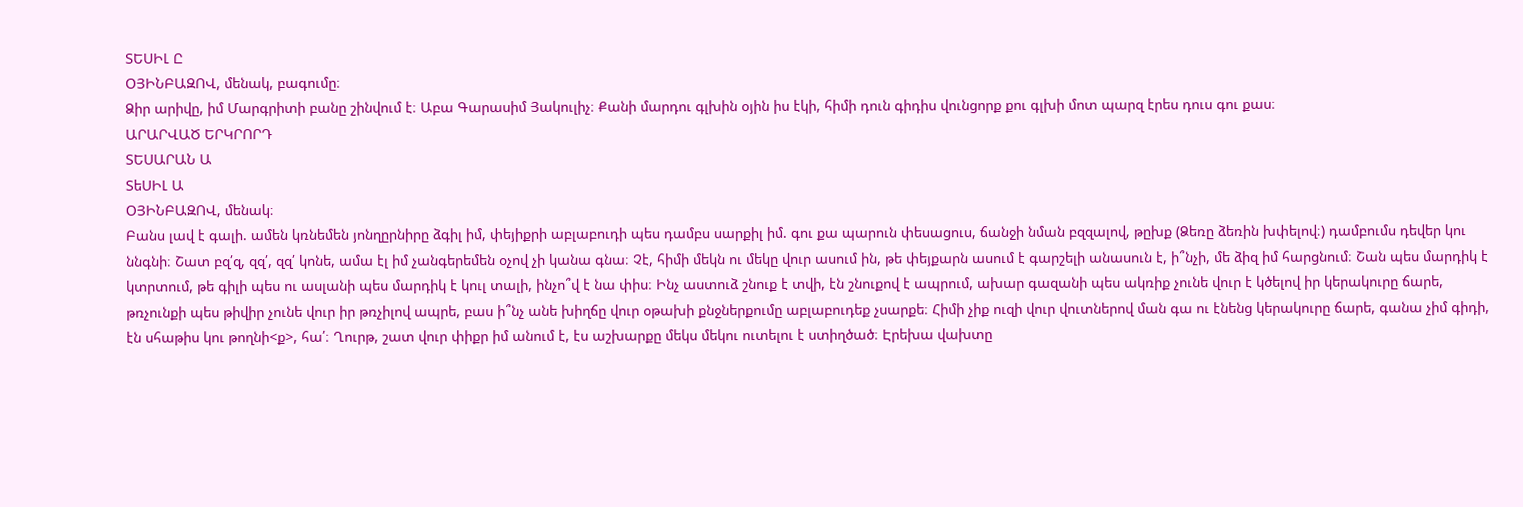ՏԵՍԻԼ Ը
ՕՅԻՆԲԱԶՈՎ, մենակ, բագումը։
Ձիր արիվը, իմ Մարգրիտի բանը շինվում է։ Աբա Գարասիմ Յակուլիչ։ Քանի մարդու գլխին օյին իս էկի, հիմի դուն գիդիս վունցորք քու գլխի մոտ պարզ էրես դուս գու քաս։
ԱՐԱՐՎԱԾ ԵՐԿՐՈՐԴ
ՏԵՍԱՐԱՆ Ա
ՏեՍԻԼ Ա
ՕՅԻՆԲԱԶՈՎ, մենակ։
Բանս լավ է գալի. ամեն կռնեմեն յոնղըրնիրը ձգիլ իմ, փեյիքրի աբլաբուդի պես դամբս սարքիլ իմ. գու քա պարուն փեսացուս, ճանջի նման բզզալով, թըխք (Ձեռը ձեռին խփելով։) դամբումս դեվեր կու ննգնի։ Շատ բզ՛զ, զզ՛, զզ՛ կոնե, ամա էլ իմ չանգերեմեն օչով չի կանա գնա։ Չէ, հիմի մեկն ու մեկը վուր ասում ին, թե փեյքարն ասում է գարշելի անասուն է, ի՞նչի, մե ձիզ իմ հարցնում։ Շան պես մարդիկ է կտրտում, թե գիլի պես ու ասլանի պես մարդիկ է կուլ տալի, ինչո՞վ է նա փիս։ Ինչ աստուձ շնուք է տվի, էն շնուքով է ապրում, ախար գազանի պես ակռիք չունե վուր է կծելով իր կերակուրը ճարե, թռչունքի պես թիվիր չունե վուր իր թռչիլով ապրե, բաս ի՞նչ անե խիղճը վուր օթախի քնջներքումը աբլաբուդեք չսարքե։ Հիմի չիք ուզի վուր վուտներով ման գա ու էնենց կերակուրը ճարե, գանա չիմ գիդի, էն սհաթիս կու թողնի<ք>, հա՛։ Ղուրթ, շատ վուր փիքր իմ անում է, էս աշխարքը մեկս մեկու ուտելու է ստիղծած։ Էրեխա վախտը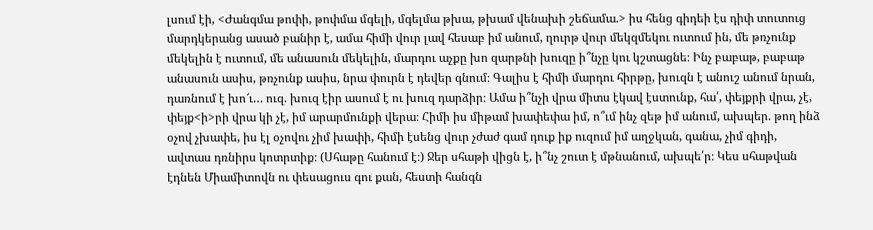լսում էի, <Ժանգմա թոփի, թոփմա մգելի, մգելմա թխա, թխամ վենախի շեճամա.> իս հենց գիդեի էս դիփ տուտուց մարդկերանց ասած բանիր է, ամա հիմի վուր լավ հեսաբ իմ անում, ղուրթ վուր մեկզմեկու ուտում ին, մե թռչունք մեկելին է ուտում, մե անասուն մեկելին, մարդու աչքը խո զարթնի խուզը ի՞նչը կու կշտացնե։ Ինչ բաբաթ, բաբաթ անասուն ասիս, թռչունք ասիս, նրա փուրն է դեվեր գնում։ Գալիս է հիմի մարդու հիրթը, խուզն է անուշ անում նրան, դառնում է խո՜ւ… ուզ. խուզ էիր ասում է ու խուզ դարձիր։ Ամա ի՞նչի վրա միտս էկավ էստունք, հա՛, փեյքրի վրա, չէ, փեյք<ի>րի վրա կի չէ, իմ արարմունքի վերա։ Հիմի իս միթամ խափեփա իմ, ո՞ւմ ինչ զեթ իմ անում, ախպեր. թող ինձ օչով չխափե, իս էլ օչովու չիմ խափի, հիմի էսենց վուր չժաժ գամ դուք իք ուզում իմ աղջկան, գանա, չիմ գիդի, ավտաս դռնիրս կոտրտիք։ (Սհաթը հանում է։) Ջեր սհաթի վիցն է, ի՞նչ շուտ է մթնանում, ախպե՛ր։ Կես սհաթվան էդնեն Միամիտովն ու փեսացուս գու քան, հեստի հանգն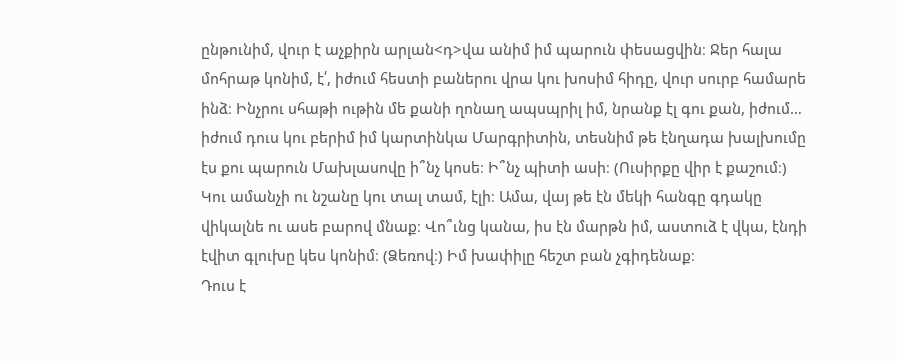ընթունիմ, վուր է աչքիրն արլան<դ>վա անիմ իմ պարուն փեսացվին։ Ջեր հալա մոհրաթ կոնիմ, է՛, իժում հեստի բաներու վրա կու խոսիմ հիդը, վուր սուրբ համարե ինձ։ Ինչրու սհաթի ութին մե քանի ղոնաղ ապսպրիլ իմ, նրանք էլ գու քան, իժում… իժում դուս կու բերիմ իմ կարտինկա Մարգրիտին, տեսնիմ թե էնղադա խալխումը էս քու պարուն Մախլասովը ի՞նչ կոսե։ Ի՞նչ պիտի ասի։ (Ուսիրքը վիր է քաշում։) Կու ամանչի ու նշանը կու տալ տամ, էլի։ Ամա, վայ թե էն մեկի հանգը գդակը վիկալնե ու ասե բարով մնաք։ Վո՞ւնց կանա, իս էն մարթն իմ, աստուձ է վկա, էնդի էվիտ գլուխը կես կոնիմ։ (Ձեռով։) Իմ խափիլը հեշտ բան չգիդենաք։
Դուս է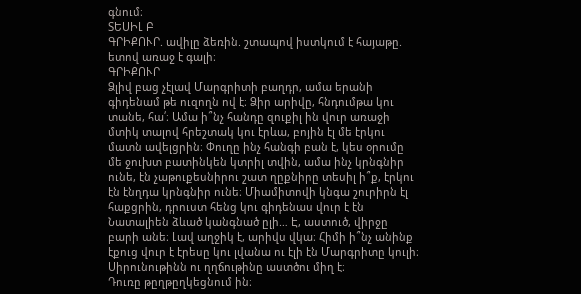գնում։
ՏԵՍԻԼ Բ
ԳՐԻՔՈՒՐ. ավիլը ձեռին. շտապով իստկում է հայաթը. ետով առաջ է գալի։
ԳՐԻՔՈՒՐ
Ձլիվ բաց չէլավ Մարգրիտի բաղդր, ամա երանի գիդենամ թե ուզողն ով է։ Ձիր արիվը, հնդումթա կու տանե, հա՛։ Ամա ի՞նչ հանդը զուքիլ ին վուր առաջի մտիկ տալով հրեշտակ կու էրևա, բոյին էլ մե էրկու մատն ավելցրին։ Փուղը ինչ հանգի բան է, կես օրումը մե ջուխտ բատինկեն կտրիլ տվին, ամա ինչ կրնգնիր ունե, էն չաթուքեսնիրու շատ ղըքնիրը տեսիլ ի՞ք, էրկու էն էնղդա կրնգնիր ունե։ Միամիտովի կնգա շուրիրն էլ հաքցրին, դրուստ հենց կու գիդենաս վուր է էն Նատալիեն ձևած կանգնած ըլի… Է, աստուծ, վիրջը բարի անե։ Լավ աղջիկ է, արիվս վկա։ Հիմի ի՞նչ անինք էքուց վուր է էրեսը կու լվանա ու էլի էն Մարգրիտը կուլի։ Սիրունութինն ու ղղճութինը աստծու միղ է։
Դուռը թըղթըղկեցնում ին։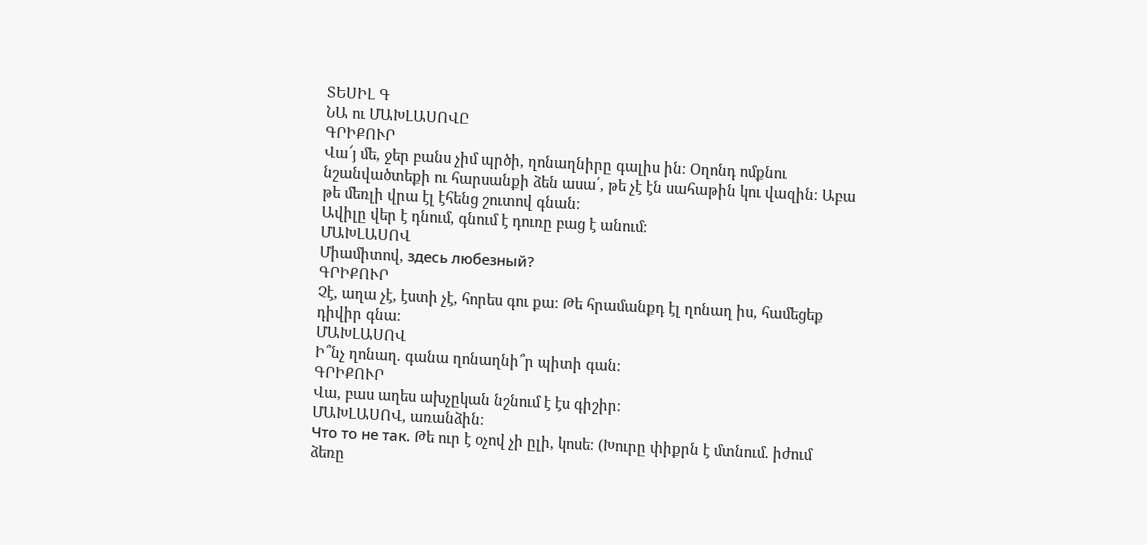ՏԵՍԻԼ Գ
ՆԱ ու ՄԱԽԼԱՍՈՎԸ
ԳՐԻՔՈՒՐ
Վա՜յ մե, ջեր բանս չիմ պրծի, ղոնաղնիրը գալիս ին։ Օղոնդ ոմքնու նշանվածտեքի ու հարսանքի ձեն ասա՛, թե չէ էն սահաթին կու վազին։ Աբա թե մեռլի վրա էլ էհենց շուտով գնան։
Ավիլը վեր է դնում, գնում է դուռը բաց է անում։
ՄԱԽԼԱՍՈՎ
Միամիտով, здесь любезный?
ԳՐԻՔՈՒՐ
Չէ, աղա չէ, էստի չէ, հորես գու քա։ Թե հրամանքդ էլ ղոնաղ իս, համեցեք դիվիր գնա։
ՄԱԽԼԱՍՈՎ
Ի՞նչ ղոնաղ. գանա ղոնաղնի՞ր պիտի գան։
ԳՐԻՔՈՒՐ
Վա, բաս աղես ախչըկան նշնում է էս գիշիր։
ՄԱԽԼԱՍՈՎ, առանձին։
Что то не так. Թե ուր է օչով չի ըլի, կոսե։ (Խուրը փիքրն է մտնում. իժում ձեռը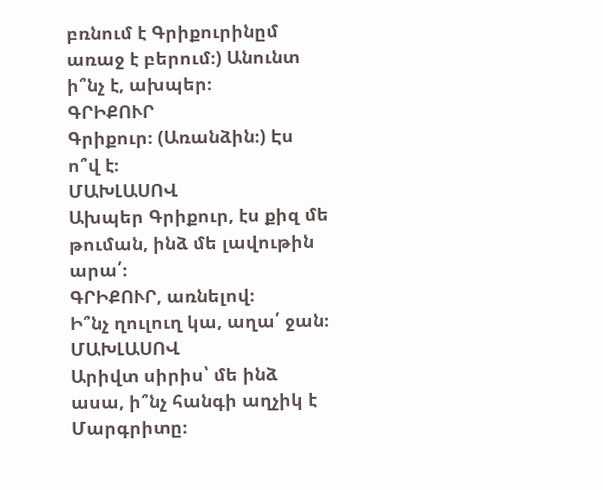բռնում է Գրիքուրինըմ առաջ է բերում։) Անունտ ի՞նչ է, ախպեր։
ԳՐԻՔՈՒՐ
Գրիքուր։ (Առանձին։) Էս ո՞վ է։
ՄԱԽԼԱՍՈՎ
Ախպեր Գրիքուր, էս քիզ մե թուման, ինձ մե լավութին արա՛։
ԳՐԻՔՈՒՐ, առնելով։
Ի՞նչ ղուլուղ կա, աղա՛ ջան։
ՄԱԽԼԱՍՈՎ
Արիվտ սիրիս՝ մե ինձ ասա, ի՞նչ հանգի աղչիկ է Մարգրիտը։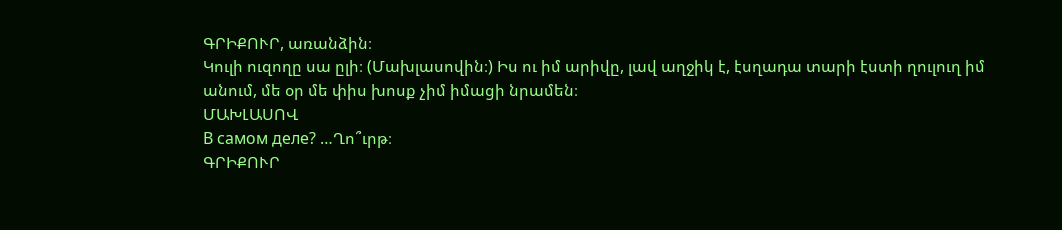ԳՐԻՔՈՒՐ, առանձին։
Կուլի ուզողը սա ըլի։ (Մախլասովին։) Իս ու իմ արիվը, լավ աղջիկ է, էսղադա տարի էստի ղուլուղ իմ անում, մե օր մե փիս խոսք չիմ իմացի նրամեն։
ՄԱԽԼԱՍՈՎ
В самом деле? …Ղո՞ւրթ։
ԳՐԻՔՈՒՐ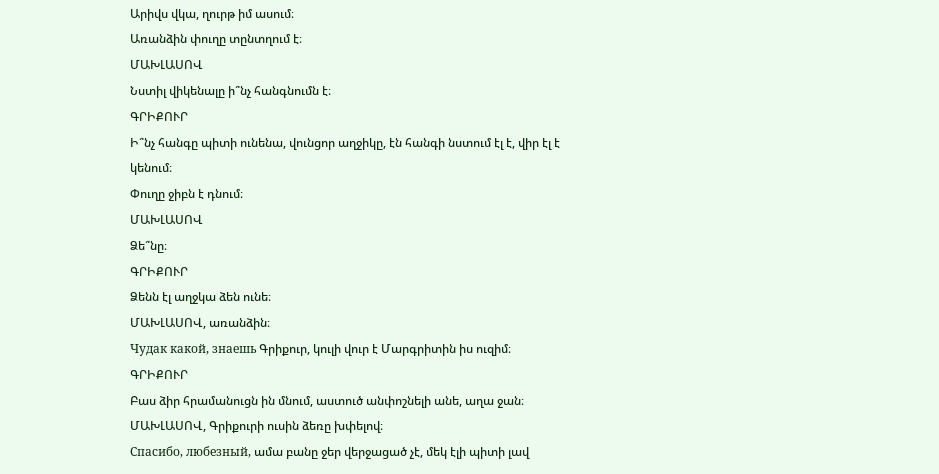Արիվս վկա, ղուրթ իմ ասում։
Առանձին փուղը տընտղում է։
ՄԱԽԼԱՍՈՎ
Նստիլ վիկենալը ի՞նչ հանգնումն է։
ԳՐԻՔՈՒՐ
Ի՞նչ հանգը պիտի ունենա, վունցոր աղջիկը, էն հանգի նստում էլ է, վիր էլ է կենում։
Փուղը ջիբն է դնում։
ՄԱԽԼԱՍՈՎ
Ձե՞նը։
ԳՐԻՔՈՒՐ
Ձենն էլ աղջկա ձեն ունե։
ՄԱԽԼԱՍՈՎ, առանձին։
Чудак какой, знаешь Գրիքուր, կուլի վուր է Մարգրիտին իս ուզիմ։
ԳՐԻՔՈՒՐ
Բաս ձիր հրամանուցն ին մնում, աստուծ անփոշնելի անե, աղա ջան։
ՄԱԽԼԱՍՈՎ, Գրիքուրի ուսին ձեռը խփելով։
Спасибо, любезный, ամա բանը ջեր վերջացած չէ, մեկ էլի պիտի լավ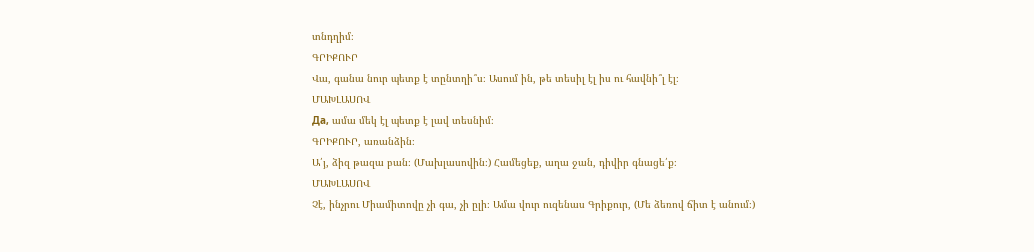տնդղիմ։
ԳՐԻՔՈՒՐ
Վա, գանա նուր պետք է տընտղի՞ս։ Ասում ին, թե տեսիլ էլ իս ու հավնի՞լ էլ։
ՄԱԽԼԱՍՈՎ
Да, ամա մեկ էլ պետք է լավ տեսնիմ։
ԳՐԻՔՈՒՐ, առանձին։
Ա՛յ, ձիզ թազա բան։ (Մախլասովին։) Համեցեք, աղա ջան, դիվիր գնացե՛ք։
ՄԱԽԼԱՍՈՎ
Չէ, ինչրու Միամիտովը չի գա, չի ըլի։ Ամա վուր ուզենաս Գրիքուր, (Մե ձեռով ճիտ է անում։)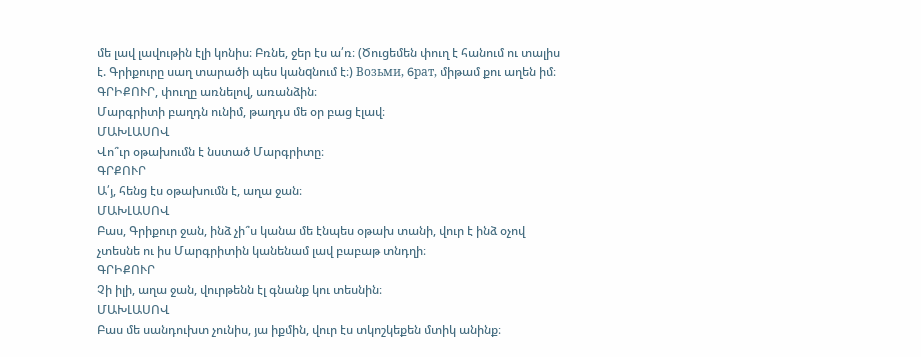մե լավ լավութին էլի կոնիս։ Բռնե, ջեր էս ա՛ռ։ (Ծուցեմեն փուղ է հանում ու տալիս է. Գրիքուրը սաղ տարածի պես կանqնում է։) Boзьми, 6paт, միթամ քու աղեն իմ։
ԳՐԻՔՈՒՐ, փուղը առնելով, առանձին։
Մարգրիտի բաղդն ունիմ, թաղդս մե օր բաց էլավ։
ՄԱԽԼԱՍՈՎ
Վո՞ւր օթախումն է նստած Մարգրիտը։
ԳՐՔՈՒՐ
Ա՛յ, հենց էս օթախումն է, աղա ջան։
ՄԱԽԼԱՍՈՎ
Բաս, Գրիքուր ջան, ինձ չի՞ս կանա մե էնպես օթախ տանի, վուր է ինձ օչով չտեսնե ու իս Մարգրիտին կանենամ լավ բաբաթ տնդղի։
ԳՐԻՔՈՒՐ
Չի իլի, աղա ջան, վուրթենն էլ գնանք կու տեսնին։
ՄԱԽԼԱՍՈՎ
Բաս մե սանդուխտ չունիս, յա իքմին, վուր էս տկոշկեքեն մտիկ անինք։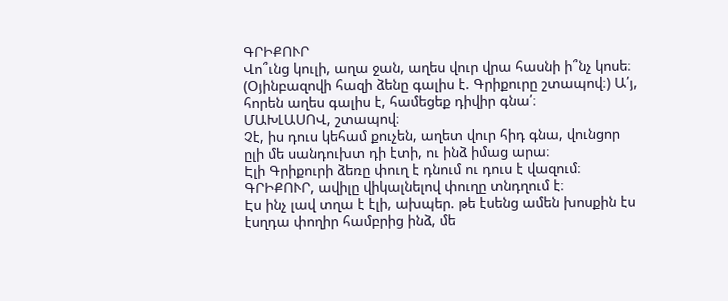ԳՐԻՔՈՒՐ
Վո՞ւնց կուլի, աղա ջան, աղես վուր վրա հասնի ի՞նչ կոսե։ (Օյինբազովի հազի ձենը գալիս է. Գրիքուրը շտապով։) Ա՛յ, հորեն աղես գալիս է, համեցեք դիվիր գնա՛։
ՄԱԽԼԱՍՈՎ, շտապով։
Չէ, իս դուս կեհամ քուչեն, աղետ վուր հիդ գնա, վունցոր ըլի մե սանդուխտ դի էտի, ու ինձ իմաց արա։
Էլի Գրիքուրի ձեռը փուղ է դնում ու դուս է վազում։
ԳՐԻՔՈՒՐ, ավիլը վիկալնելով փուղը տնդղում է։
Էս ինչ լավ տղա է էլի, ախպեր. թե էսենց ամեն խոսքին էս էսղդա փողիր համբրից ինձ, մե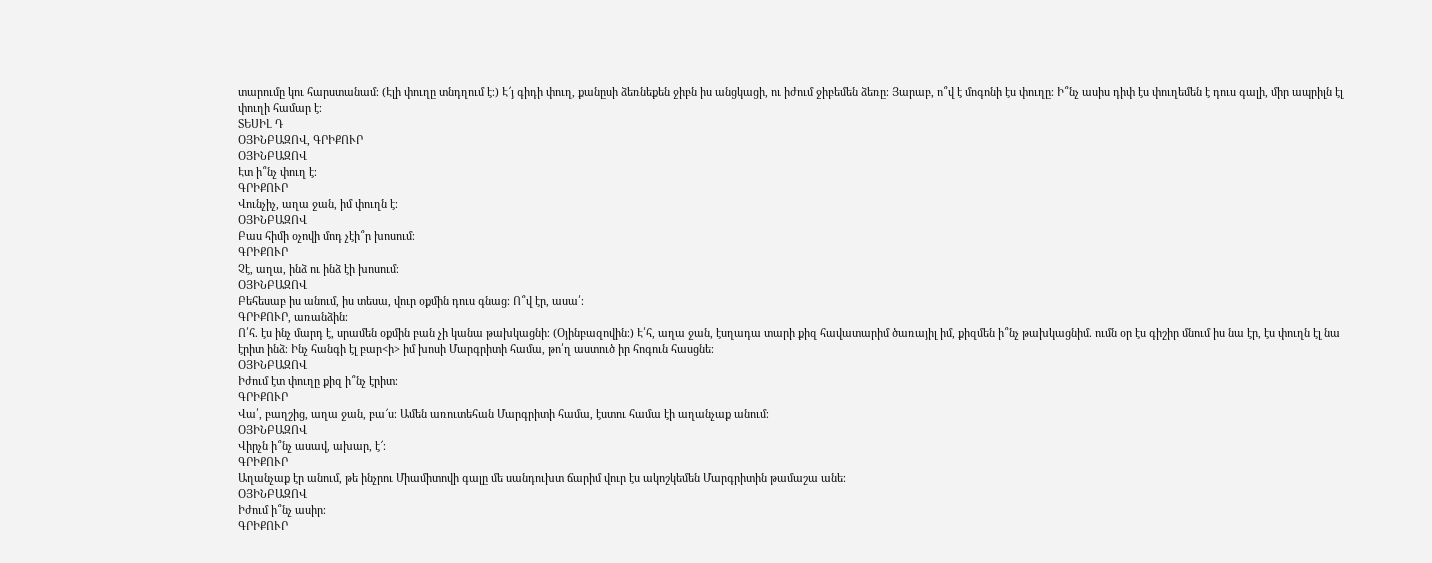տարումը կու հարստանամ։ (Էլի փուղը տնդղում է։) Է՜յ գիդի փուղ, քանըսի ձեռնեքեն ջիբն իս անցկացի, ու իժում ջիբեմեն ձեռը։ Յարաբ, ո՞վ է մոգոնի էս փուղը։ Ի՞նչ ասիս դիփ էս փուղեմեն է դուս գալի, միր ապրիլն էլ փուղի համար է։
ՏԵՍԻԼ Դ
ՕՅԻՆԲԱԶՈՎ, ԳՐԻՔՈՒՐ
ՕՅԻՆԲԱԶՈՎ
Էտ ի՞նչ փուղ է։
ԳՐԻՔՈՒՐ
Վունչիչ, աղա ջան, իմ փուղն է։
ՕՅԻՆԲԱԶՈՎ
Բաս հիմի օչովի մոդ չէի՞ր խոսում։
ԳՐԻՔՈՒՐ
Չէ, աղա, ինձ ու ինձ էի խոսում։
ՕՅԻՆԲԱԶՈՎ
Բեհեսաբ իս անում, իս տեսա, վուր օքմին դուս գնաց։ Ո՞վ էր, ասա՛։
ԳՐԻՔՈՒՐ, առանձին։
Ո՛հ. էս ինչ մարդ է, սրամեն օքմին բան չի կանա թախկացնի։ (Օյինբազովին։) Է՛հ, աղա ջան, էսղադա տարի քիզ հավատարիմ ծառայիլ իմ, քիզմեն ի՞նչ թախկացնիմ. ումն օր էս գիշիր մնում իս նա էր, էս փուղն էլ նա էրիտ ինձ։ Ինչ հանգի էլ բար<ի> իմ խոսի Մարգրիտի համա, թո՛ղ աստուծ իր հոգուն հասցնե։
ՕՅԻՆԲԱԶՈՎ
Իժում էտ փուղը քիզ ի՞նչ էրիտ։
ԳՐԻՔՈՒՐ
Վա՛, բաղշից, աղա ջան, բա՜ս։ Ամեն առուտեհան Մարգրիտի համա, էստու համա էի աղանչաք անում։
ՕՅԻՆԲԱԶՈՎ
Վիրչն ի՞նչ ասավ, ախար, է՜։
ԳՐԻՔՈՒՐ
Աղանչաք էր անում, թե ինչրու Միամիտովի գալը մե սանդուխտ ճարիմ վուր էս ակոշկեմեն Մարգրիտին թամաշա անե։
ՕՅԻՆԲԱԶՈՎ
Իժում ի՞նչ ասիր։
ԳՐԻՔՈՒՐ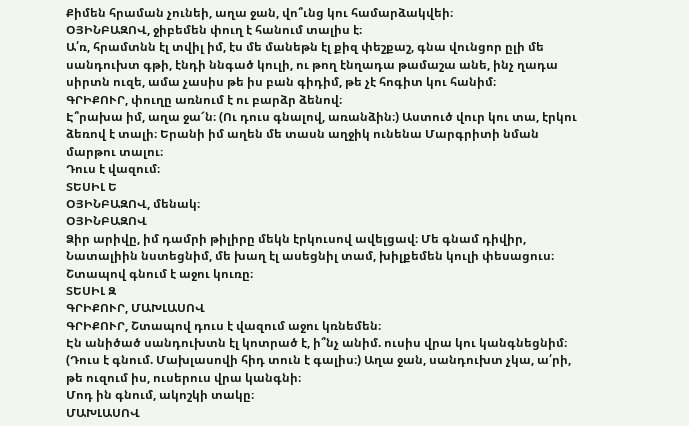Քիմեն հրաման չունեի, աղա ջան, վո՞ւնց կու համարձակվեի։
ՕՅԻՆԲԱԶՈՎ, ջիբեմեն փուղ է հանում տալիս է։
Ա՛ռ, հրամտնն էլ տվիլ իմ, էս մե մանեթն էլ քիզ փեշքաշ, գնա վունցոր ըլի մե սանդուխտ գթի, էնդի ննգած կուլի, ու թող էնղադա թամաշա անե, ինչ ղադա սիրտն ուզե, ամա չասիս թե իս բան գիդիմ, թե չէ հոգիտ կու հանիմ։
ԳՐԻՔՈՒՐ, փուղը առնում է ու բարձր ձենով։
Է՞րախա իմ, աղա ջա՜ն։ (Ու դուս գնալով, առանձին։) Աստուծ վուր կու տա, էրկու ձեռով է տալի։ Երանի իմ աղեն մե տասն աղջիկ ունենա Մարգրիտի նման մարթու տալու։
Դուս է վազում։
ՏԵՍԻԼ Ե
ՕՅԻՆԲԱԶՈՎ, մենակ։
ՕՅԻՆԲԱԶՈՎ
Ձիր արիվը, իմ դամրի թիլիրը մեկն էրկուսով ավելցավ։ Մե գնամ դիվիր, Նատալիին նստեցնիմ, մե խաղ էլ ասեցնիլ տամ, խիլքեմեն կուլի փեսացուս։
Շտապով գնում է աջու կուռը։
ՏԵՍԻԼ Զ
ԳՐԻՔՈՒՐ, ՄԱԽԼԱՍՈՎ
ԳՐԻՔՈՒՐ, Շտապով դուս է վազում աջու կռնեմեն։
Էն անիծած սանդուխտն էլ կոտրած է, ի՞նչ անիմ. ուսիս վրա կու կանգնեցնիմ։ (Դուս է գնում. Մախլասովի հիդ տուն է գալիս։) Աղա ջան, սանդուխտ չկա, ա՛րի, թե ուզում իս, ուսերուս վրա կանգնի։
Մոդ ին գնում, ակոշկի տակը։
ՄԱԽԼԱՍՈՎ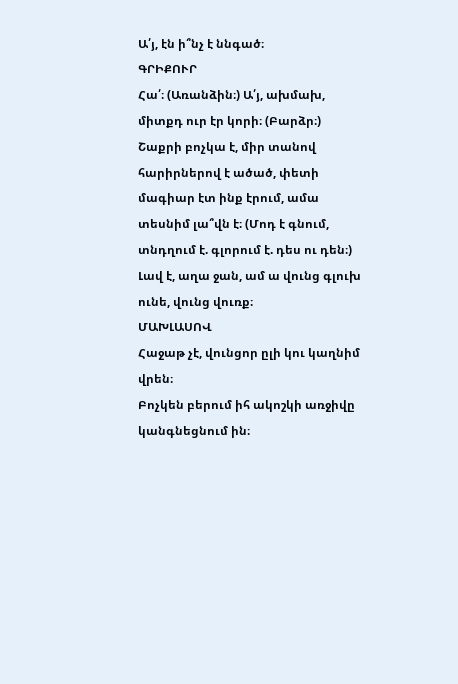Ա՛յ, էն ի՞նչ է ննգած։
ԳՐԻՔՈՒՐ
Հա՛։ (Առանձին։) Ա՛յ, ախմախ, միտքդ ուր էր կորի։ (Բարձր։) Շաքրի բոչկա է, միր տանով հարիրներով է ածած, փետի մագիար էտ ինք էրում, ամա տեսնիմ լա՞վն է։ (Մոդ է գնում, տնդղում է. գլորում է. դես ու դեն։) Լավ է, աղա ջան, ամ ա վունց գլուխ ունե, վունց վուռք։
ՄԱԽԼԱՍՈՎ
Հաջաթ չէ, վունցոր ըլի կու կաղնիմ վրեն։
Բոչկեն բերում իհ ակոշկի առջիվը կանգնեցնում ին։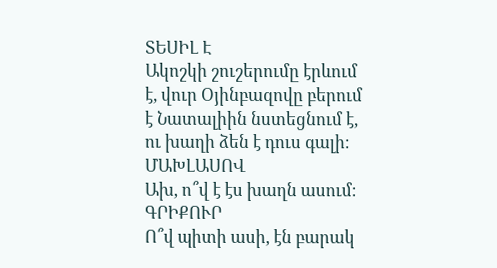ՏԵՍԻԼ Է
Ակոշկի շուշերումը էրևում է, վուր Օյինբազովը բերում է Նատալիին նստեցնում է, ու խաղի ձեն է դուս գալի։
ՄԱԽԼԱՍՈՎ
Ախ, ո՞վ է էս խաղն ասում։
ԳՐԻՔՈՒՐ
Ո՞վ պիտի ասի, էն բարակ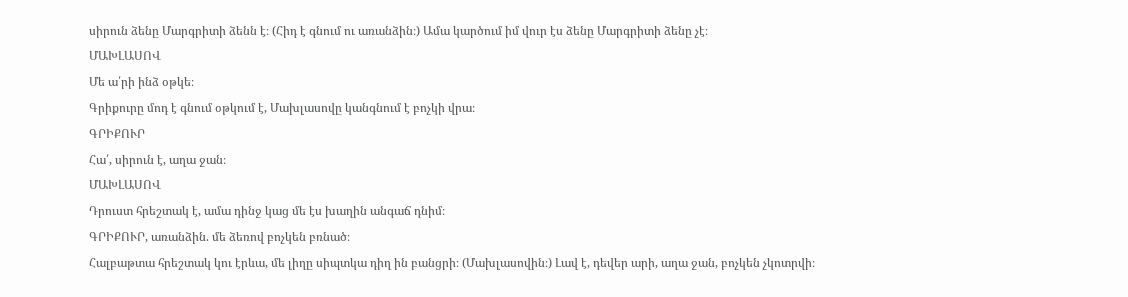սիրուն ձենը Մարգրիտի ձենն է։ (Հիդ է գնում ու առանձին։) Ամա կարծում իմ վուր էս ձենը Մարգրիտի ձենը չէ։
ՄԱԽԼԱՍՈՎ
Մե ա՛րի ինձ օթկե։
Գրիքուրը մոդ է գնում օթկում է, Մախլասովը կանգնում է բոչկի վրա։
ԳՐԻՔՈՒՐ
Հա՛, սիրուն է, աղա ջան։
ՄԱԽԼԱՍՈՎ
Դրուստ հրեշտակ է, ամա դինջ կաց մե էս խաղին անգաճ դնիմ։
ԳՐԻՔՈՒՐ, առանձին. մե ձեռով բոչկեն բռնած։
Հալբաթտա հրեշտակ կու էրևա, մե լիղը սիպտկա դիղ ին բանցրի։ (Մախլասովին։) Լավ է, դեվեր արի, աղա ջան, բոչկեն չկոտրվի։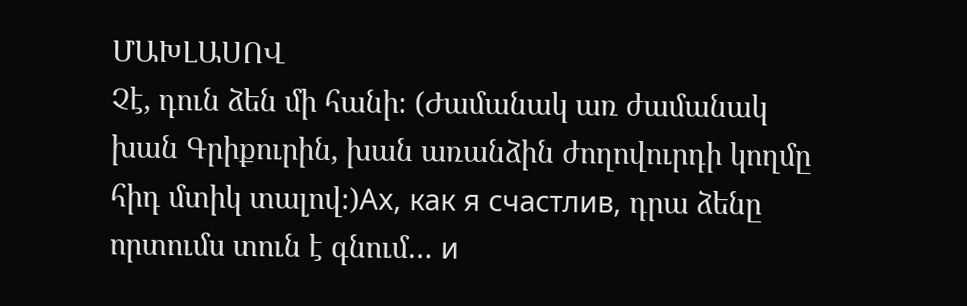ՄԱԽԼԱՍՈՎ
Չէ, դուն ձեն մի հանի։ (Ժամանակ առ ժամանակ խան Գրիքուրին, խան առանձին ժողովուրդի կողմը հիդ մտիկ տալով։)Ах, как я счастлив, դրա ձենը որտումս տուն է գնում… и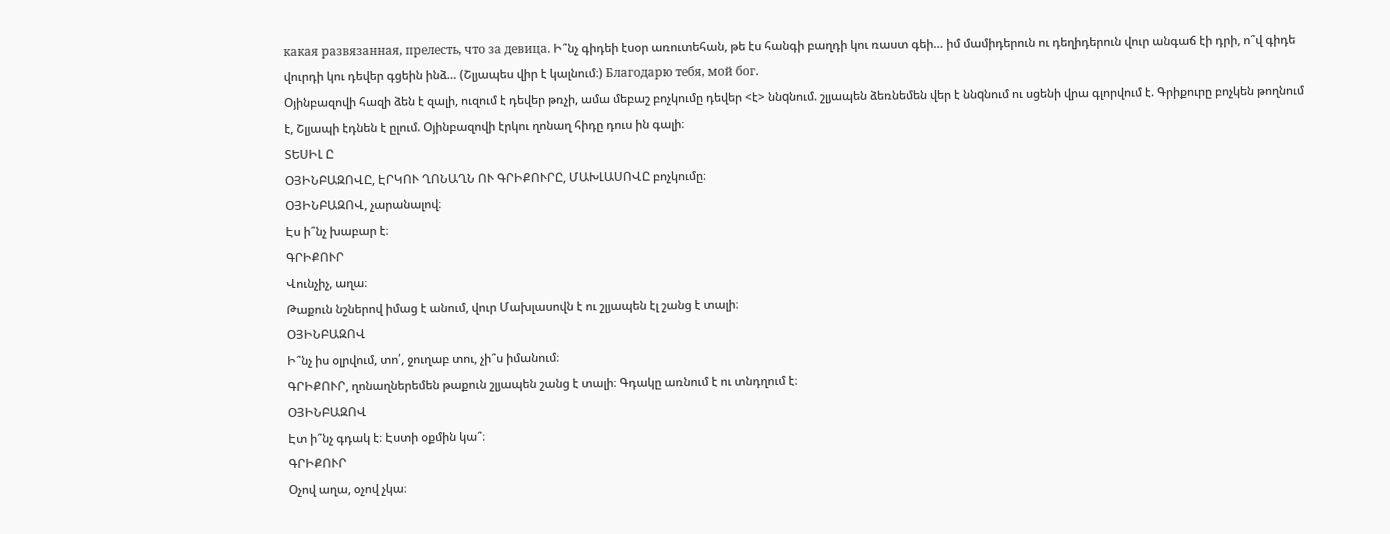какая развязанная, прелесть, что за девица. Ի՞նչ գիդեի էսօր առուտեհան, թե էս հանգի բաղդի կու ռաստ գեի… իմ մամիդերուն ու դեղիդերուն վուր անգաճ էի դրի, ո՞վ գիդե վուրդի կու դեվեր գցեին ինձ… (Շլյապես վիր է կալնում։) Благодарю тебя, мой бог.
Օյինբազովի հազի ձեն է զալի, ուզում է դեվեր թռչի, ամա մեբաշ բոչկումը դեվեր <է> ննqնում. շլյապեն ձեռնեմեն վեր է ննqնում ու սցենի վրա գլորվում է. Գրիքուրը բոչկեն թողնում է, Շլյապի էդնեն է ըլում. Օյինբազովի էրկու ղոնաղ հիդը դուս ին գալի։
ՏԵՍԻԼ Ը
ՕՅԻՆԲԱԶՈՎԸ, ԷՐԿՈՒ ՂՈՆԱՂՆ ՈՒ ԳՐԻՔՈՒՐԸ, ՄԱԽԼԱՍՈՎԸ բոչկումը։
ՕՅԻՆԲԱԶՈՎ, չարանալով։
Էս ի՞նչ խաբար է։
ԳՐԻՔՈՒՐ
Վունչիչ, աղա։
Թաքուն նշներով իմաց է անում, վուր Մախլասովն է ու շլյապեն էլ շանց է տալի։
ՕՅԻՆԲԱԶՈՎ
Ի՞նչ իս օլրվում, տո՛, ջուղաբ տու, չի՞ս իմանում։
ԳՐԻՔՈՒՐ, ղոնաղներեմեն թաքուն շլյապեն շանց է տալի։ Գդակը առնում է ու տնդղում է։
ՕՅԻՆԲԱԶՈՎ
Էտ ի՞նչ գդակ է։ Էստի օքմին կա՞։
ԳՐԻՔՈՒՐ
Օչով աղա, օչով չկա։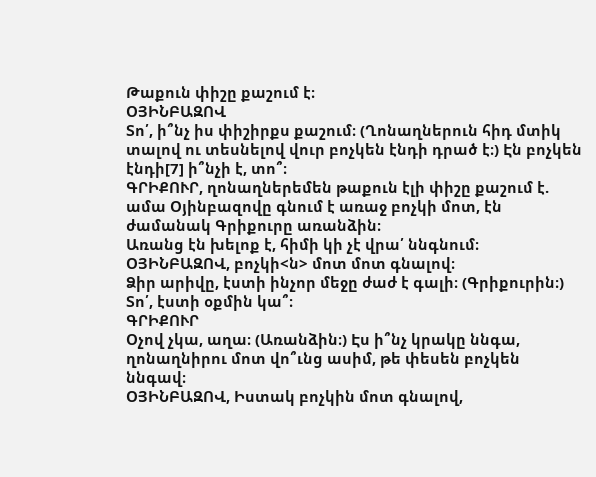Թաքուն փիշը քաշում է։
ՕՅԻՆԲԱԶՈՎ
Տո՛, ի՞նչ իս փիշիրքս քաշում։ (Ղոնաղներուն հիդ մտիկ տալով ու տեսնելով վուր բոչկեն էնդի դրած է։) Էն բոչկեն էնդի[7] ի՞նչի է, տո՞։
ԳՐԻՔՈՒՐ, ղոնաղներեմեն թաքուն էլի փիշը քաշում է. ամա Օյինբազովը գնում է առաջ բոչկի մոտ, էն ժամանակ Գրիքուրը առանձին։
Առանց էն խելոք է, հիմի կի չէ վրա՛ ննգնում։
ՕՅԻՆԲԱԶՈՎ, բոչկի<ն> մոտ մոտ գնալով։
Ձիր արիվը, էստի ինչոր մեջը ժաժ է գալի։ (Գրիքուրին։) Տո՛, էստի օքմին կա՞։
ԳՐԻՔՈՒՐ
Օչով չկա, աղա։ (Առանձին։) Էս ի՞նչ կրակը ննգա, ղոնաղնիրու մոտ վո՞ւնց ասիմ, թե փեսեն բոչկեն ննգավ։
ՕՅԻՆԲԱԶՈՎ, Իստակ բոչկին մոտ գնալով,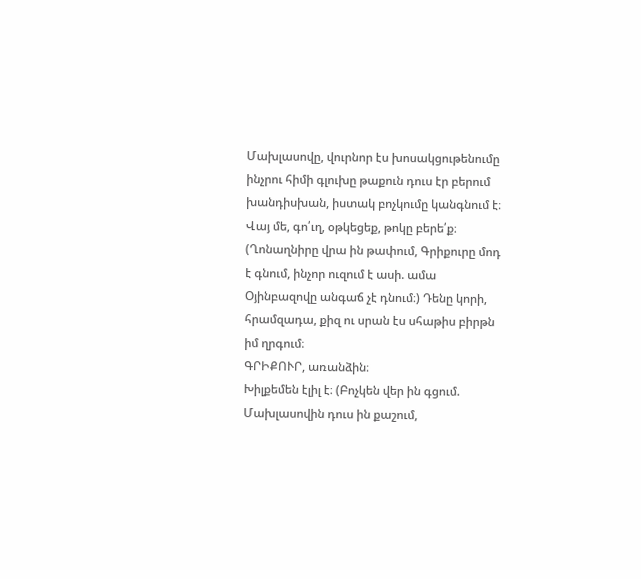Մախլասովը, վուրնոր էս խոսակցութենումը ինչրու հիմի գլուխը թաքուն դուս էր բերում խանդիսխան, իստակ բոչկումը կանգնում է։
Վայ մե, գո՛ւղ, օթկեցեք, թոկը բերե՛ք։ (Ղոնաղնիրը վրա ին թափում, Գրիքուրը մոդ է գնում, ինչոր ուզում է ասի. ամա Օյինբազովը անգաճ չէ դնում։) Դենը կորի, հրամզադա, քիզ ու սրան էս սհաթիս բիրթն իմ ղրգում։
ԳՐԻՔՈՒՐ, առանձին։
Խիլքեմեն էլիլ է։ (Բոչկեն վեր ին գցում. Մախլասովին դուս ին քաշում,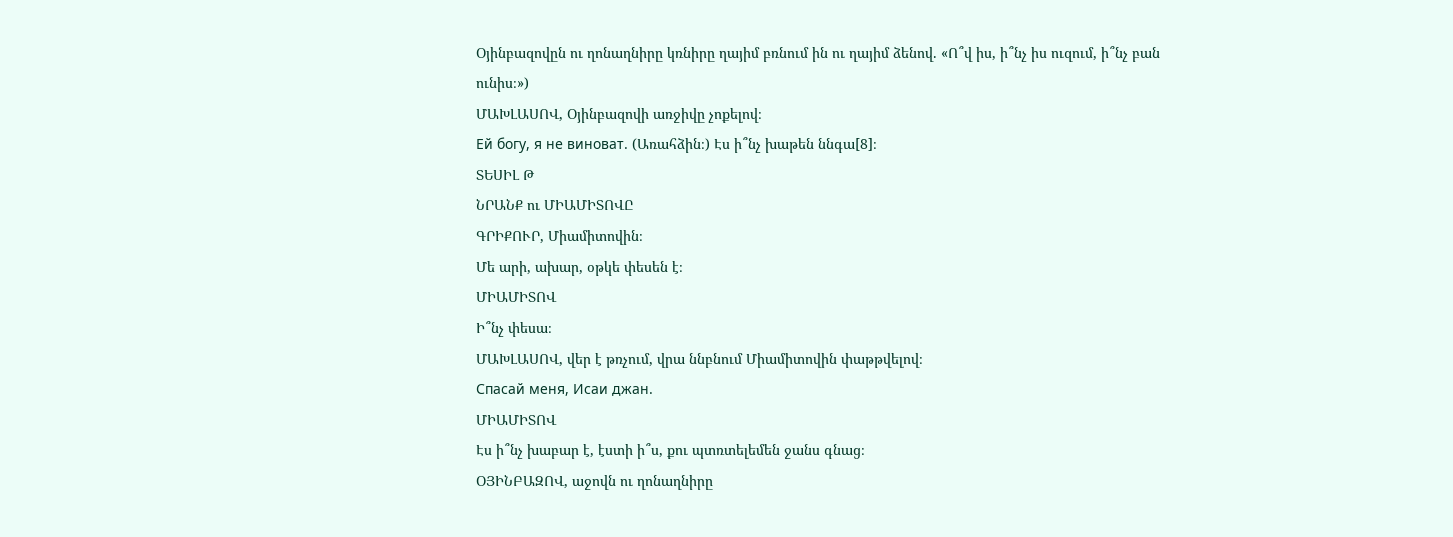Օյինբազովըն ու ղոնաղնիրը կռնիրը ղայիմ բռնում ին ու ղայիմ ձենով. «Ո՞վ իս, ի՞նչ իս ուզում, ի՞նչ բան ունիս։»)
ՄԱԽԼԱՍՈՎ, Օյինբազովի առջիվը չոքելով։
Eй богy, я нe виноват. (Առահձին։) Էս ի՞նչ խաթեն ննգա[8]։
ՏԵՍԻԼ Թ
ՆՐԱՆՔ ու ՄԻԱՄԻՏՈՎԸ
ԳՐԻՔՈՒՐ, Միամիտովին։
Մե արի, ախար, օթկե փեսեն է։
ՄԻԱՄԻՏՈՎ
Ի՞նչ փեսա։
ՄԱԽԼԱՍՈՎ, վեր է թռչում, վրա ննբնում Միամիտովին փաթթվելով։
Спасай меня, Исаи джан.
ՄԻԱՄԻՏՈՎ
Էս ի՞նչ խաբար է, էստի ի՞ս, քու պտռտելեմեն ջանս գնաց։
ՕՅԻՆԲԱԶՈՎ, աջովն ու ղոնաղնիրը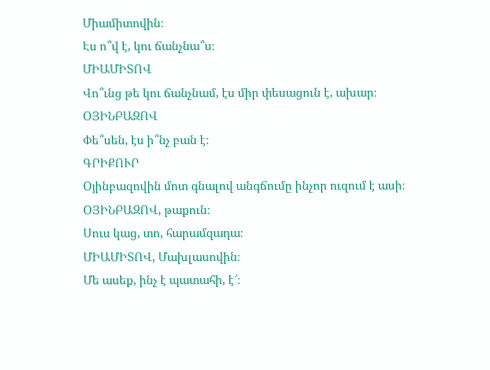Միամիտովին։
Էս ո՞վ է, կու ճանչնա՞ս։
ՄԻԱՄԻՏՈՎ
Վո՞ւնց թե կու ճանչնամ, էս միր փեսացուն է, ախար։
ՕՅԻՆԲԱԶՈՎ
Փե՞սեն, էս ի՞նչ բան է։
ԳՐԻՔՈՒՐ
Օյինբազովին մոտ գնալով անգճումը ինչոր ուզում է ասի։
ՕՅԻՆԲԱԶՈՎ, թաքուն։
Սուս կաց, տո, հարամզադա։
ՄԻԱՄԻՏՈՎ, Մախլասովին։
Մե ասեք, ինչ է պատահի, է՜։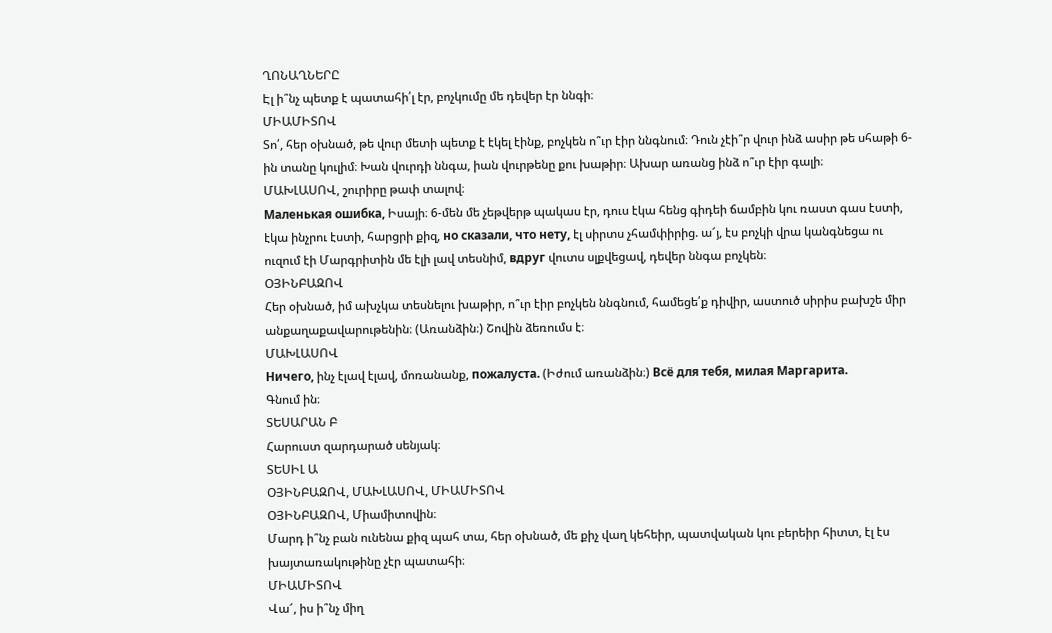ՂՈՆԱՂՆԵՐԸ
Էլ ի՞նչ պետք է պատահի՛լ էր, բոչկումը մե դեվեր էր ննգի։
ՄԻԱՄԻՏՈՎ
Տո՛, հեր օխնած, թե վուր մետի պետք է էկել էինք, բոչկեն ո՞ւր էիր ննգնում։ Դուն չէի՞ր վուր ինձ ասիր թե սհաթի 6-ին տանը կուլիմ։ Խան վուրդի ննգա, իան վուրթենը քու խաթիր։ Ախար առանց ինձ ո՞ւր էիր գալի։
ՄԱԽԼԱՍՈՎ, շուրիրը թափ տալով։
Маленькая ошибка, Իսայի։ 6-մեն մե չեթվերթ պակաս էր, դուս էկա հենց գիդեի ճամբին կու ռաստ գաս էստի, էկա ինչրու էստի, հարցրի քիզ, но сказали, что нету, էլ սիրտս չհամփիրից. ա՜յ, էս բոչկի վրա կանգնեցա ու ուզում էի Մարգրիտին մե էլի լավ տեսնիմ, вдpyг վուտս սլքվեցավ, դեվեր ննգա բոչկեն։
ՕՅԻՆԲԱԶՈՎ
Հեր օխնած, իմ ախչկա տեսնելու խաթիր, ո՞ւր էիր բոչկեն ննգնում, համեցե՛ք դիվիր, աստուծ սիրիս բախշե միր անքաղաքավարութենին։ (Առանձին։) Շովին ձեռումս է։
ՄԱԽԼԱՍՈՎ
Ничего, ինչ էլավ էլավ, մոռանանք, пожалуста. (Իժում առանձին։) Bcё для тебя, милая Маргарита.
Գնում ին։
ՏԵՍԱՐԱՆ Բ
Հարուստ զարդարած սենյակ։
ՏԵՍԻԼ Ա
ՕՅԻՆԲԱԶՈՎ, ՄԱԽԼԱՍՈՎ, ՄԻԱՄԻՏՈՎ
ՕՅԻՆԲԱԶՈՎ, Միամիտովին։
Մարդ ի՞նչ բան ունենա քիզ պահ տա, հեր օխնած, մե քիչ վաղ կեհեիր, պատվական կու բերեիր հիտտ, էլ էս խայտառակութինը չէր պատահի։
ՄԻԱՄԻՏՈՎ
Վա՜, իս ի՞նչ միղ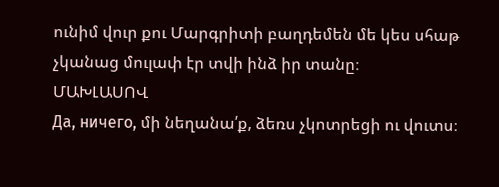ունիմ վուր քու Մարգրիտի բաղդեմեն մե կես սհաթ չկանաց մուլափ էր տվի ինձ իր տանը։
ՄԱԽԼԱՍՈՎ
Да, ничего, մի նեղանա՛ք, ձեռս չկոտրեցի ու վուտս։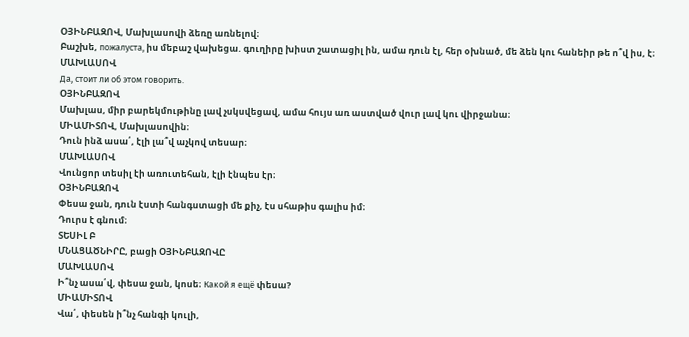ՕՅԻՆԲԱԶՈՎ, Մախլասովի ձեռը առնելով։
Բաշխե, пожалуста, իս մեբաշ վախեցա. գուղիրը խիստ շատացիլ ին, ամա դուն էլ, հեր օխնած, մե ձեն կու հանեիր թե ո՞վ իս, է։
ՄԱԽԼԱՍՈՎ
Да, стоит ли об этом говорить.
ՕՅԻՆԲԱԶՈՎ
Մախլաս, միր բարեկմութինը լավ չսկսվեցավ, ամա հույս առ աստված վուր լավ կու վիրջանա։
ՄԻԱՄԻՏՈՎ, Մախլասովին։
Դուն ինձ ասա՛, էլի լա՞վ աչկով տեսար։
ՄԱԽԼԱՍՈՎ
Վունցոր տեսիլ էի առուտեհան, էլի էնպես էր։
ՕՅԻՆԲԱԶՈՎ
Փեսա ջան, դուն էստի հանգստացի մե քիչ, էս սհաթիս գալիս իմ։
Դուրս է գնում։
ՏԵՍԻԼ Բ
ՄՆԱՑԱԾՆԻՐԸ, բացի ՕՅԻՆԲԱԶՈՎԸ
ՄԱԽԼԱՍՈՎ
Ի՞նչ ասա՛վ, փեսա ջան, կոսե։ Какой я ещё փեսա?
ՄԻԱՄԻՏՈՎ
Վա՛, փեսեն ի՞նչ հանգի կուլի,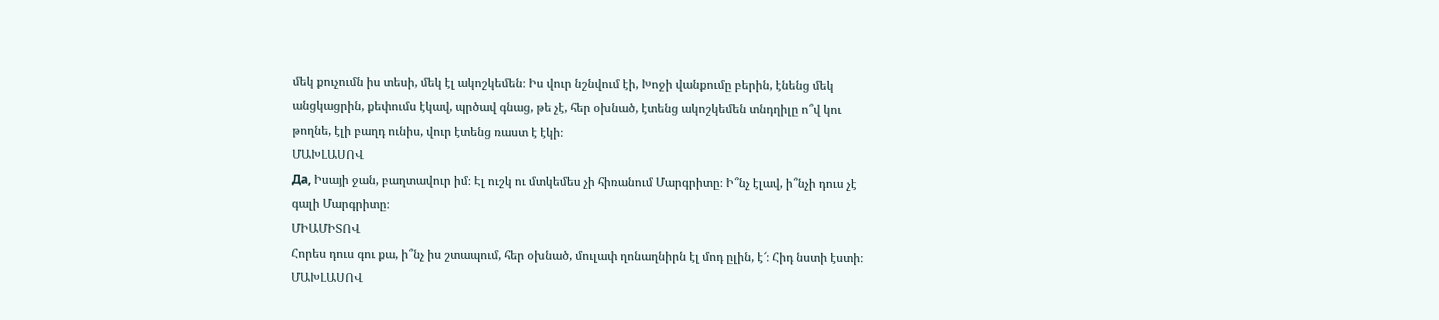մեկ քուչումն իս տեսի, մեկ էլ ակոշկեմեն։ Իս վուր նշնվում էի, Խոջի վանքումը բերին, էնենց մեկ անցկացրին, քեփումս էկավ, պրծավ գնաց, թե չէ, հեր օխնած, էտենց ակոշկեմեն տնդղիլը ո՞վ կու թողնե, էլի բաղդ ունիս, վուր էտենց ռաստ է էկի։
ՄԱԽԼԱՍՈՎ
Дa, Իսայի ջան, բաղտավուր իմ։ Էլ ուշկ ու մտկեմես չի հիռանում Մարգրիտը։ Ի՞նչ էլավ, ի՞նչի դուս չէ գալի Մարգրիտը։
ՄԻԱՄԻՏՈՎ
Հորես դուս գու քա, ի՞նչ իս շտապում, հեր օխնած, մուլափ ղոնաղնիրն էլ մոդ ըլին, է՜։ Հիդ նստի էստի։
ՄԱԽԼԱՍՈՎ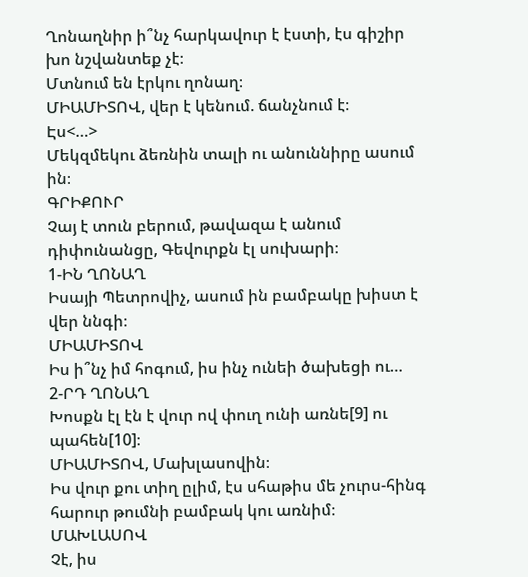Ղոնաղնիր ի՞նչ հարկավուր է էստի, էս գիշիր խո նշվանտեք չէ։
Մտնում են էրկու ղոնաղ։
ՄԻԱՄԻՏՈՎ, վեր է կենում. ճանչնում է։
Էս<…>
Մեկզմեկու ձեռնին տալի ու անուննիրը ասում ին։
ԳՐԻՔՈՒՐ
Չայ է տուն բերում, թավազա է անում դիփունանցը, Գեվուրքն էլ սուխարի։
1-ԻՆ ՂՈՆԱՂ
Իսայի Պետրովիչ, ասում ին բամբակը խիստ է վեր ննգի։
ՄԻԱՄԻՏՈՎ
Իս ի՞նչ իմ հոգում, իս ինչ ունեի ծախեցի ու…
2-ՐԴ ՂՈՆԱՂ
Խոսքն էլ էն է վուր ով փուղ ունի առնե[9] ու պահեն[10]։
ՄԻԱՄԻՏՈՎ, Մախլասովին։
Իս վուր քու տիղ ըլիմ, էս սհաթիս մե չուրս-հինգ հարուր թումնի բամբակ կու առնիմ։
ՄԱԽԼԱՍՈՎ
Չէ, իս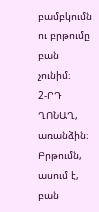բամբկումն ու բրթումը բան չունիմ։
2-ՐԴ ՂՈՆԱՂ, առանձին։
Բրթումն, ասում է, բան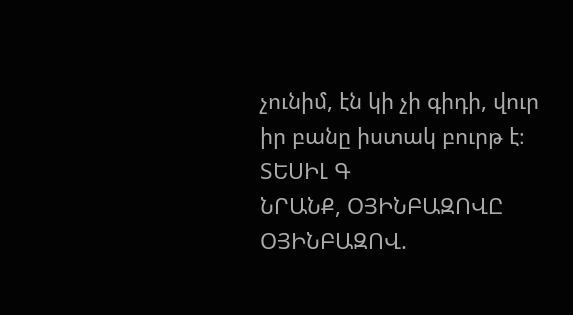չունիմ, էն կի չի գիդի, վուր իր բանը իստակ բուրթ է։
ՏԵՍԻԼ Գ
ՆՐԱՆՔ, ՕՅԻՆԲԱԶՈՎԸ
ՕՅԻՆԲԱԶՈՎ.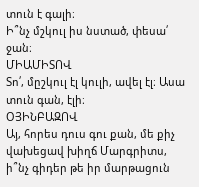տուն է գալի։
Ի՞նչ մշկուլ իս նստած, փեսա՛ ջան։
ՄԻԱՄԻՏՈՎ
Տո՛, մըշկուլ էլ կուլի, ավել էլ։ Ասա տուն գան, էլի։
ՕՅԻՆԲԱԶՈՎ
Այ, հորես դուս գու քան, մե քիչ վախեցավ խիղճ Մարգրիտս, ի՞նչ գիդեր թե իր մարթացուն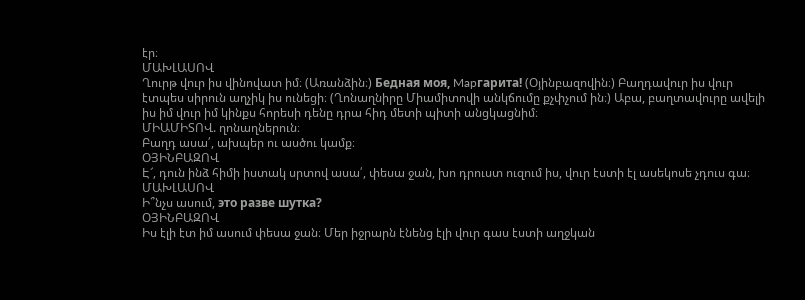էր։
ՄԱԽԼԱՍՈՎ
Ղուրթ վուր իս վինովատ իմ։ (Առանձին։) Бедная моя, Mapгарита! (Օյինբազովին։) Բաղդավուր իս վուր էտպես սիրուն աղչիկ իս ունեցի։ (Ղոնաղնիրը Միամիտովի անկճումը քչփչում ին։) Աբա, բաղտավուրը ավելի իս իմ վուր իմ կինքս հորեսի դենը դրա հիդ մետի պիտի անցկացնիմ։
ՄԻԱՄԻՏՈՎ. ղոնաղներուն։
Բաղդ ասա՛, ախպեր ու ասծու կամք։
ՕՅԻՆԲԱԶՈՎ
Է՜, դուն ինձ հիմի իստակ սրտով ասա՛, փեսա ջան, խո դրուստ ուզում իս, վուր էստի էլ ասեկոսե չդուս գա։
ՄԱԽԼԱՍՈՎ
Ի՞նչս ասում, это разве шутка?
ՕՅԻՆԲԱԶՈՎ
Իս էլի էտ իմ ասում փեսա ջան։ Մեր իջրարն էնենց էլի վուր գաս էստի աղջկան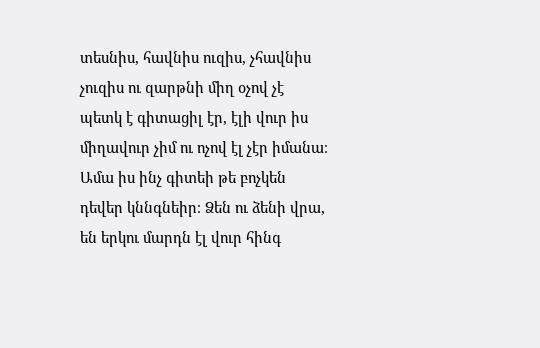տեսնիս, հավնիս ուզիս, չհավնիս չուզիս ու զարթնի միղ օչով չէ պետկ է գիտացիլ էր, էլի վուր իս միղավուր չիմ ու ոչով էլ չէր իմանա։ Ամա իս ինչ գիտեի թե բոչկեն դեվեր կննգնեիր։ Ձեն ու ձենի վրա, են երկու մարդն էլ վուր հինգ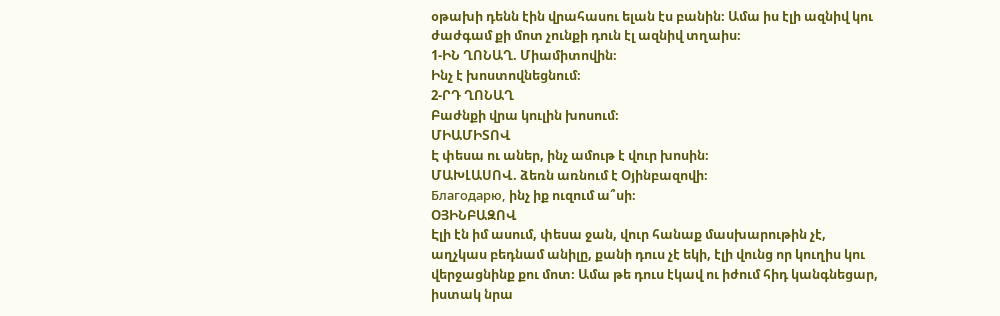օթախի դենն էին վրահասու ելան էս բանին։ Ամա իս էլի ազնիվ կու ժաժգամ քի մոտ չունքի դուն էլ ազնիվ տղաիս։
1-ԻՆ ՂՈՆԱՂ. Միամիտովին։
Ինչ է խոստովնեցնում։
2-ՐԴ ՂՈՆԱՂ
Բաժնքի վրա կուլին խոսում։
ՄԻԱՄԻՏՈՎ
Է փեսա ու աներ, ինչ ամութ է վուր խոսին։
ՄԱԽԼԱՍՈՎ. ձեռն առնում է Օյինբազովի։
Благодарю, ինչ իք ուզում ա՞սի։
ՕՅԻՆԲԱԶՈՎ
Էլի էն իմ ասում, փեսա ջան, վուր հանաք մասխարութին չէ, աղչկաս բեդնամ անիլը, քանի դուս չէ եկի, էլի վունց որ կուղիս կու վերջացնինք քու մոտ։ Ամա թե դուս էկավ ու իժում հիդ կանգնեցար, իստակ նրա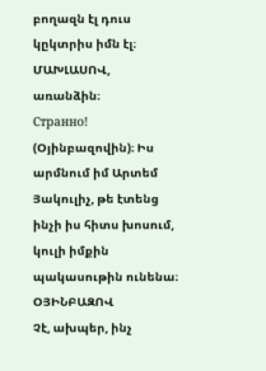բողազն էլ դուս կըկտրիս իմն էլ։
ՄԱԽԼԱՍՈՎ, առանձին։
Странно! (Օյինբազովին)։ Իս արմնում իմ Արտեմ Յակուլիչ, թե էտենց ինչի իս հիտս խոսում, կուլի իմքին պակասութին ունենա։
ՕՅԻՆԲԱԶՈՎ
Չէ, ախպեր, ինչ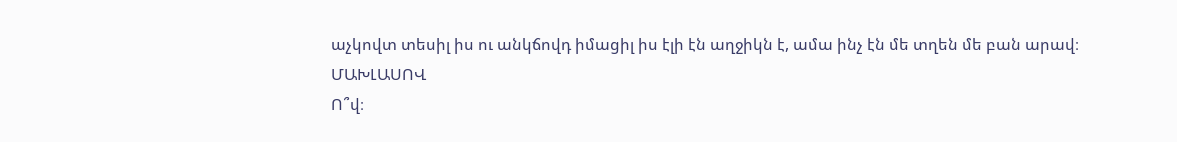աչկովտ տեսիլ իս ու անկճովդ իմացիլ իս էլի էն աղջիկն է, ամա ինչ էն մե տղեն մե բան արավ։
ՄԱԽԼԱՍՈՎ
Ո՞վ։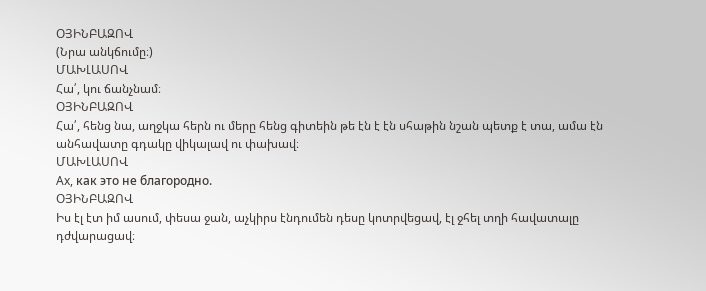ՕՅԻՆԲԱԶՈՎ
(Նրա անկճումը։)
ՄԱԽԼԱՍՈՎ
Հա՛, կու ճանչնամ։
ՕՅԻՆԲԱԶՈՎ
Հա՛, հենց նա, աղջկա հերն ու մերը հենց գիտեին թե էն է էն սհաթին նշան պետք է տա, ամա էն անհավատը գդակը վիկալավ ու փախավ։
ՄԱԽԼԱՍՈՎ
Ax, как это не благородно.
ՕՅԻՆԲԱԶՈՎ
Իս էլ էտ իմ ասում, փեսա ջան, աչկիրս էնդումեն դեսը կոտրվեցավ, էլ ջհել տղի հավատալը դժվարացավ։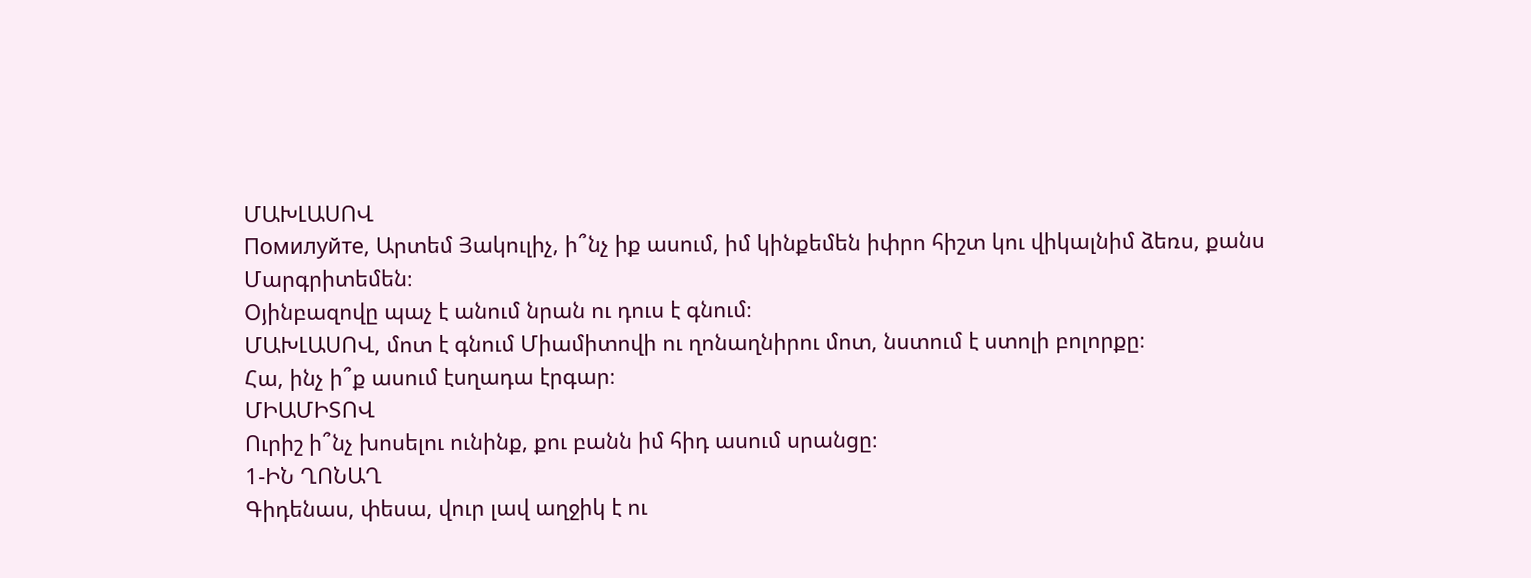ՄԱԽԼԱՍՈՎ
Помилуйте, Արտեմ Յակուլիչ, ի՞նչ իք ասում, իմ կինքեմեն իփրո հիշտ կու վիկալնիմ ձեռս, քանս Մարգրիտեմեն։
Օյինբազովը պաչ է անում նրան ու դուս է գնում։
ՄԱԽԼԱՍՈՎ, մոտ է գնում Միամիտովի ու ղոնաղնիրու մոտ, նստում է ստոլի բոլորքը։
Հա, ինչ ի՞ք ասում էսղադա էրգար։
ՄԻԱՄԻՏՈՎ
Ուրիշ ի՞նչ խոսելու ունինք, քու բանն իմ հիդ ասում սրանցը։
1-ԻՆ ՂՈՆԱՂ
Գիդենաս, փեսա, վուր լավ աղջիկ է ու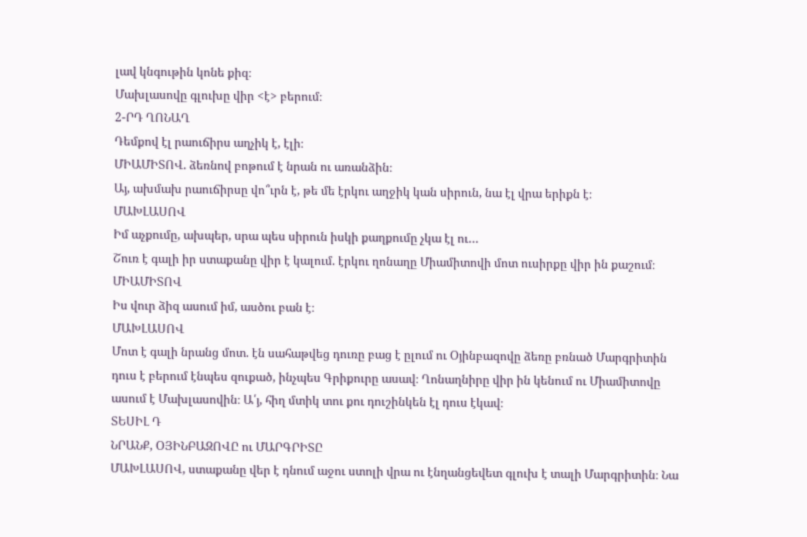լավ կնգութին կոնե քիզ։
Մախլասովը գլուխը վիր <է> բերում։
2-ՐԴ ՂՈՆԱՂ
Դեմքով էլ րաուճիրս աղչիկ է, էլի։
ՄԻԱՄԻՏՈՎ. ձեռնով բոթում է նրան ու առանձին։
Այ, ախմախ րաուճիրսը վո՞ւրն է, թե մե էրկու աղջիկ կան սիրուն, նա էլ վրա երիքն է։
ՄԱԽԼԱՍՈՎ
Իմ աչքումը, ախպեր, սրա պես սիրուն իսկի քաղքումը չկա էլ ու…
Շուռ է գալի իր ստաքանը վիր է կալում. էրկու ղոնաղը Միամիտովի մոտ ուսիրքը վիր ին քաշում։
ՄԻԱՄԻՏՈՎ
Իս վուր ձիզ ասում իմ, ասծու բան է։
ՄԱԽԼԱՍՈՎ
Մոտ է գալի նրանց մոտ. էն սահաթվեց դուռը բաց է ըլում ու Օյինբազովը ձեռը բռնած Մարգրիտին դուս է բերում էնպես զուքած, ինչպես Գրիքուրը ասավ։ Ղոնաղնիրը վիր ին կենում ու Միամիտովը ասում է Մախլասովին։ Ա՛յ, հիղ մտիկ տու քու դուշինկեն էլ դուս էկավ։
ՏԵՍԻԼ Դ
ՆՐԱՆՔ, ՕՅԻՆԲԱԶՈՎԸ ու ՄԱՐԳՐԻՏԸ
ՄԱԽԼԱՍՈՎ, ստաքանը վեր է դնում աջու ստոլի վրա ու էնղանցեվետ գլուխ է տալի Մարգրիտին։ Նա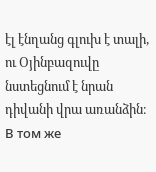էլ էնղանց գլուխ է տալի, ու Օյինբազուվը նստեցնում է նրան դիվանի վրա առանձին։
В том же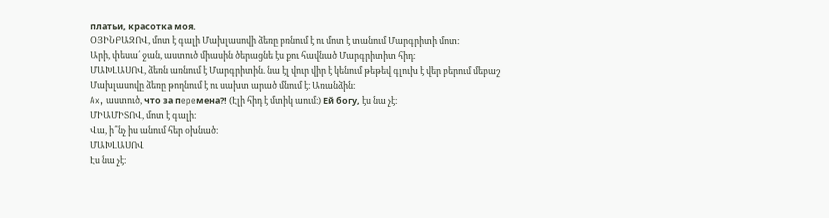платьи, красотка моя.
ՕՅԻՆԲԱԶՈՎ, մոտ է գալի Մախլասովի ձեռը բռնում է ու մոտ է տանում Մարգրիտի մոտ։
Արի, փեսա՛ ջան, աստուծ միասին ծերացնե էս քու հավնած Մարգրիտիտ հիդ։
ՄԱԽԼԱՍՈՎ, ձեռն առնում է Մարգրիտին. նա էլ վուր վիր է կենում թեթեվ գլուխ է վեր բերում մեբաշ Մախլասովը ձեռը թողնում է ու սախտ արած մնում է։ Առանձին։
Ax, աստուծ, что за пepeмeнa?! (Էլի հիդ է մտիկ աում։) Ей богу, էս նա չէ։
ՄԻԱՄԻՏՈՎ, մոտ է գալի։
Վա, ի՞նչ իս անում հեր օխնած։
ՄԱԽԼԱՍՈՎ
Էս նա չէ։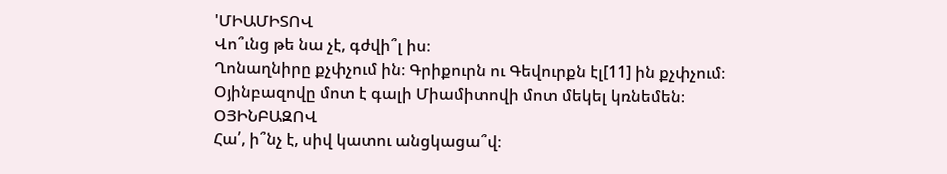'ՄԻԱՄԻՏՈՎ
Վո՞ւնց թե նա չէ, գժվի՞լ իս։
Ղոնաղնիրը քչփչում ին։ Գրիքուրն ու Գեվուրքն էլ[11] ին քչփչում։
Օյինբազովը մոտ է գալի Միամիտովի մոտ մեկել կռնեմեն։
ՕՅԻՆԲԱԶՈՎ
Հա՛, ի՞նչ է, սիվ կատու անցկացա՞վ։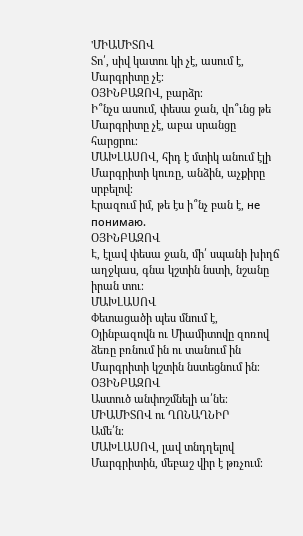'ՄԻԱՄԻՏՈՎ
Տո՛, սիվ կատու կի չէ, ասում է, Մարգրիտը չէ։
ՕՅԻՆԲԱԶՈՎ, բարձր։
Ի՞նչս ասում, փեսա ջան, վո՞ւնց թե Մարգրիտը չէ, աբա սրանցը հարցրու։
ՄԱԽԼԱՍՈՎ, հիդ է մտիկ անում էլի Մարգրիտի կուռը, անձին, աչքիրը սրբելով։
Էրազում իմ, թե էս ի՞նչ բան է, не понимаю.
ՕՅԻՆԲԱԶՈՎ
Է, էլավ փեսա ջան, մի՛ սպանի խիղճ աղջկաս, գնա կշտին նստի, նշանը իրան տու։
ՄԱԽԼԱՍՈՎ
Փետացածի պես մնում է, Օյինբազովն ու Միամիտովը զոռով ձեռը բռնում ին ու տանում ին Մարգրիտի կշտին նստեցնում ին։
ՕՅԻՆԲԱԶՈՎ
Աստուծ անփոշմնելի ա՛նե։
ՄԻԱՄԻՏՈՎ ու ՂՈՆԱՂՆԻՐ
Ամե՛ն։
ՄԱԽԼԱՍՈՎ, լավ տնդղելով Մարգրիտին, մեբաշ վիր է թռչում։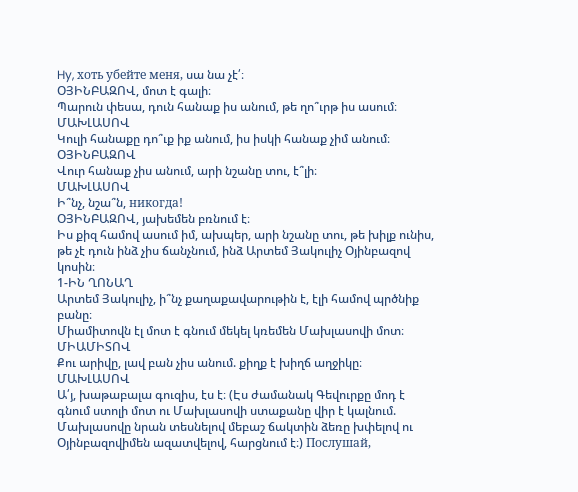Hy, хоть убейте меня, սա նա չէ՛։
ՕՅԻՆԲԱԶՈՎ, մոտ է գալի։
Պարուն փեսա, դուն հանաք իս անում, թե ղո՞ւրթ իս ասում։
ՄԱԽԼԱՍՈՎ
Կուլի հանաքը դո՞ւք իք անում, իս իսկի հանաք չիմ անում։
ՕՅԻՆԲԱԶՈՎ
Վուր հանաք չիս անում, արի նշանը տու, է՞լի։
ՄԱԽԼԱՍՈՎ
Ի՞նչ, նշա՞ն, никогда!
ՕՅԻՆԲԱԶՈՎ, յախեմեն բռնում է։
Իս քիզ համով ասում իմ, ախպեր, արի նշանը տու, թե խիլք ունիս, թե չէ դուն ինձ չիս ճանչնում, ինձ Արտեմ Յակուլիչ Օյինբազով կոսին։
1-ԻՆ ՂՈՆԱՂ
Արտեմ Յակուլիչ, ի՞նչ քաղաքավարութին է, էլի համով պրծնիք բանը։
Միամիտովն էլ մոտ է գնում մեկել կռեմեն Մախլասովի մոտ։
ՄԻԱՄԻՏՈՎ
Քու արիվը, լավ բան չիս անում. քիղք է խիղճ աղջիկը։
ՄԱԽԼԱՍՈՎ
Ա՛յ, խաթաբալա գուզիս, էս է։ (Էս ժամանակ Գեվուրքը մոդ է գնում ստոլի մոտ ու Մախլասովի ստաքանը վիր է կալնում. Մախլասովը նրան տեսնելով մեբաշ ճակտին ձեռը խփելով ու Օյինբազովիմեն ազատվելով, հարցնում է։) Послушай,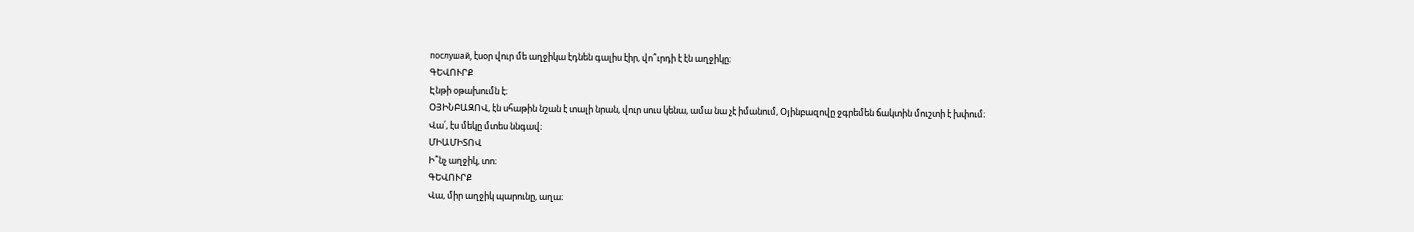послушай, էսօր վուր մե աղջիկա էդնեն գալիս էիր, վո՞ւրդի է էն աղջիկը։
ԳԵՎՈՒՐՔ
Էնթի օթախումն է։
ՕՅԻՆԲԱԶՈՎ, էն սհաթին նշան է տալի նրան, վուր սուս կենա, ամա նա չէ իմանում, Օյինբազովը ջգրեմեն ճակտին մուշտի է խփում։
Վա՛, էս մեկը մտես ննգավ։
ՄԻԱՄԻՏՈՎ
Ի՞նչ աղջիկ, տո։
ԳԵՎՈՒՐՔ
Վա, միր աղջիկ պարունը, աղա։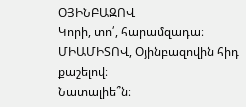ՕՅԻՆԲԱԶՈՎ
Կորի, տո՛, հարամզադա։
ՄԻԱՄԻՏՈՎ, Օյինբազովին հիդ քաշելով։
Նատալիե՞ն։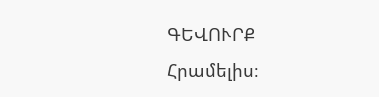ԳԵՎՈՒՐՔ
Հրամելիս։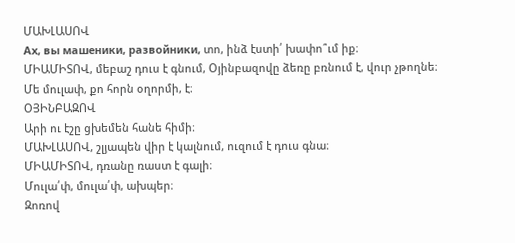ՄԱԽԼԱՍՈՎ
Ах, вы машеники, развойники, տո, ինձ էստի՛ խափո՞ւմ իք։
ՄԻԱՄԻՏՈՎ, մեբաշ դուս է գնում, Օյինբազովը ձեռը բռնում է, վուր չթողնե։
Մե մուլափ, քո հորն օղորմի, է։
ՕՅԻՆԲԱԶՈՎ
Արի ու էշը ցխեմեն հանե հիմի։
ՄԱԽԼԱՍՈՎ, շլյապեն վիր է կալնում, ուզում է դուս գնա։
ՄԻԱՄԻՏՈՎ, դռանը ռաստ է գալի։
Մուլա՛փ, մուլա՛փ, ախպեր։
Զոռով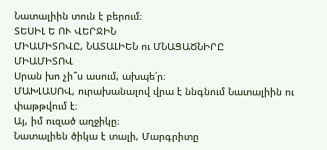Նատալիին տուն է բերում։
ՏԵՍԻԼ Ե ՈՒ ՎԵՐՋԻՆ
ՄԻԱՄԻՏՈՎԸ, ՆԱՏԱԼԻԵՆ ու ՄՆԱՑԱԾՆԻՐԸ
ՄԻԱՄԻՏՈՎ
Սրան խո չի՞ս ասում, ախպե՛ր։
ՄԱԽԼԱՍՈՎ, ուրախանալով վրա է ննգնում Նատալիին ու փաթթվում է։
Այ, իմ ուզած աղջիկը։
Նատալիեն ծիկա է տալի, Մարգրիտը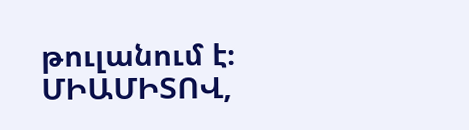թուլանում է։
ՄԻԱՄԻՏՈՎ,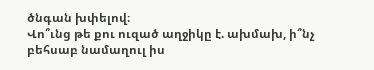ծնգան խփելով։
Վո՞ւնց թե քու ուզած աղջիկը է. ախմախ, ի՞նչ բեհսաբ նամաղուլ իս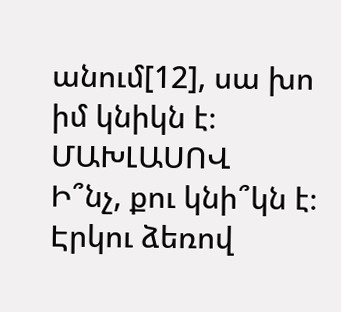անում[12], սա խո իմ կնիկն է։
ՄԱԽԼԱՍՈՎ
Ի՞նչ, քու կնի՞կն է։
Էրկու ձեռով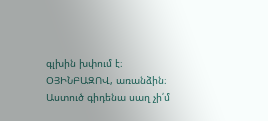գլխին խփում է։
ՕՅԻՆԲԱԶՈՎ, առանձին։
Աստուծ գիդենա սաղ չի՛մ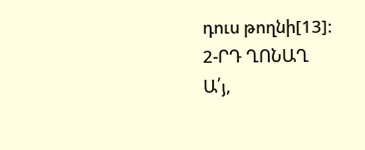դուս թողնի[13]։
2-ՐԴ ՂՈՆԱՂ
Ա՛յ,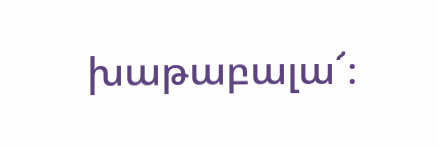խաթաբալա՜։